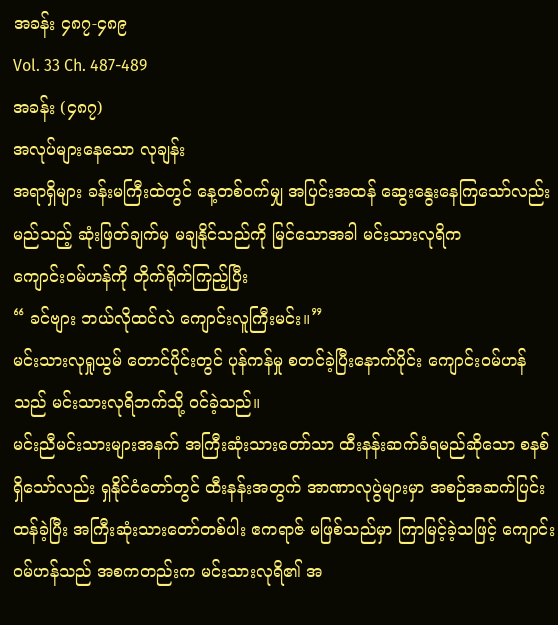အခန်း ၄၈၇-၄၈၉
Vol. 33 Ch. 487-489
အခန်း (၄၈၇)
အလုပ်များနေသော လုချန်း
အရာရှိများ ခန်းမကြီးထဲတွင် နေ့တစ်ဝက်မျှ အပြင်းအထန် ဆွေးနွေးနေကြသော်လည်း မည်သည့် ဆုံးဖြတ်ချက်မှ မချနိုင်သည်ကို မြင်သောအခါ မင်းသားလုရိက
ကျောင်းဝမ်ဟန်ကို တိုက်ရိုက်ကြည့်ပြီး
“ ခင်ဗျား ဘယ်လိုထင်လဲ ကျောင်းလူကြီးမင်း။”
မင်းသားလုရှုယွမ် တောင်ပိုင်းတွင် ပုန်ကန်မှု စတင်ခဲ့ပြီးနောက်ပိုင်း ကျောင်းဝမ်ဟန်သည် မင်းသားလုရိဘက်သို့ ဝင်ခဲ့သည်။
မင်းညီမင်းသားများအနက် အကြီးဆုံးသားတော်သာ ထီးနန်းဆက်ခံရမည်ဆိုသော စနစ်ရှိသော်လည်း ရှနိုင်ငံတော်တွင် ထီးနန်းအတွက် အာဏာလုပွဲများမှာ အစဉ်အဆက်ပြင်းထန်ခဲ့ပြီး အကြီးဆုံးသားတော်တစ်ပါး ဧကရာဇ် မဖြစ်သည်မှာ ကြာမြင့်ခဲ့သဖြင့် ကျောင်းဝမ်ဟန်သည် အစကတည်းက မင်းသားလုရိ၏ အ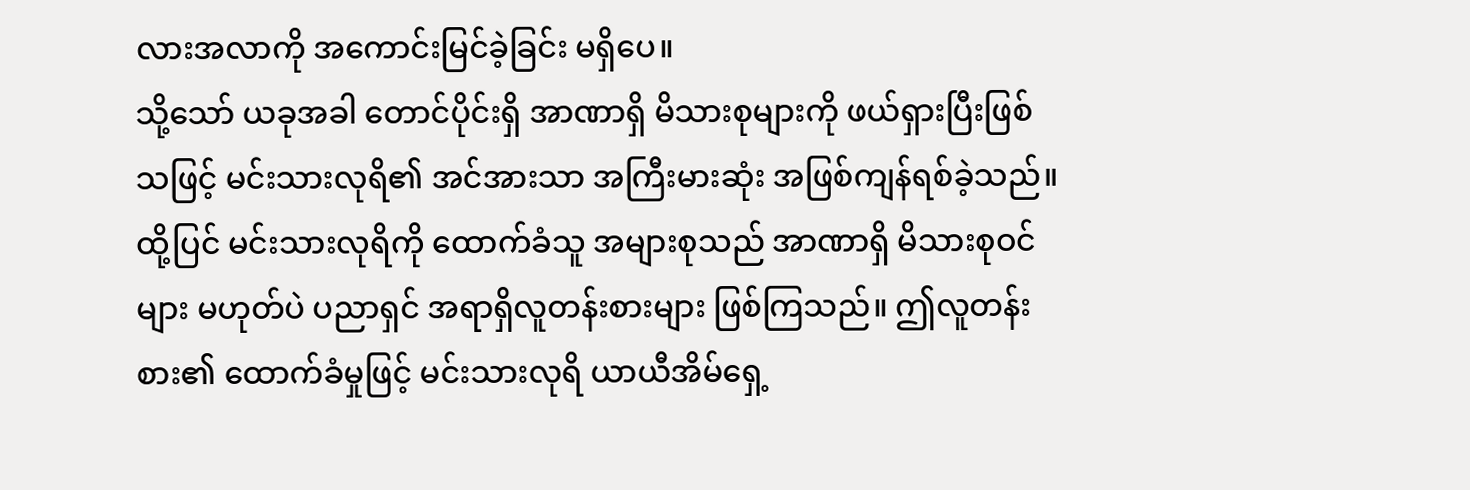လားအလာကို အကောင်းမြင်ခဲ့ခြင်း မရှိပေ။
သို့သော် ယခုအခါ တောင်ပိုင်းရှိ အာဏာရှိ မိသားစုများကို ဖယ်ရှားပြီးဖြစ်သဖြင့် မင်းသားလုရိ၏ အင်အားသာ အကြီးမားဆုံး အဖြစ်ကျန်ရစ်ခဲ့သည်။ ထို့ပြင် မင်းသားလုရိကို ထောက်ခံသူ အများစုသည် အာဏာရှိ မိသားစုဝင်များ မဟုတ်ပဲ ပညာရှင် အရာရှိလူတန်းစားများ ဖြစ်ကြသည်။ ဤလူတန်းစား၏ ထောက်ခံမှုဖြင့် မင်းသားလုရိ ယာယီအိမ်ရှေ့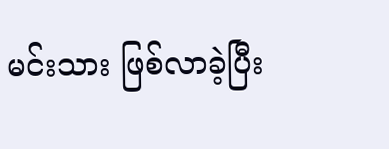မင်းသား ဖြစ်လာခဲ့ပြီး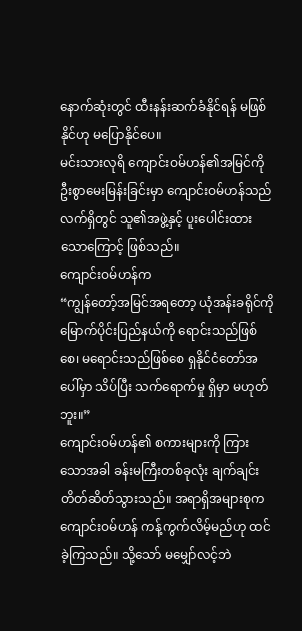နောက်ဆုံးတွင် ထီးနန်းဆက်ခံနိုင်ရန် မဖြစ်နိုင်ဟု မပြောနိုင်ပေ။
မင်းသားလုရိ ကျောင်းဝမ်ဟန်၏အမြင်ကို ဦးစွာမေးမြန်းခြင်းမှာ ကျောင်းဝမ်ဟန်သည် လက်ရှိတွင် သူ၏အဖွဲ့နှင့် ပူးပေါင်းထားသောကြောင့် ဖြစ်သည်။
ကျောင်းဝမ်ဟန်က
“ကျွန်တော့်အမြင်အရတော့ ယုံအန်းခရိုင်ကို မြောက်ပိုင်းပြည်နယ်ကို ရောင်းသည်ဖြစ်စေ၊ မရောင်းသည်ဖြစ်စေ ရှနိုင်ငံတော်အပေါ်မှာ သိပ်ပြီး သက်ရောက်မှု ရှိမှာ မဟုတ်ဘူး။”
ကျောင်းဝမ်ဟန်၏ စကားများကို ကြားသောအခါ ခန်းမကြီးတစ်ခုလုံး ချက်ချင်း တိတ်ဆိတ်သွားသည်။ အရာရှိအများစုက ကျောင်းဝမ်ဟန် ကန့်ကွက်လိမ့်မည်ဟု ထင်ခဲ့ကြသည်။ သို့သော် မမျှော်လင့်ဘဲ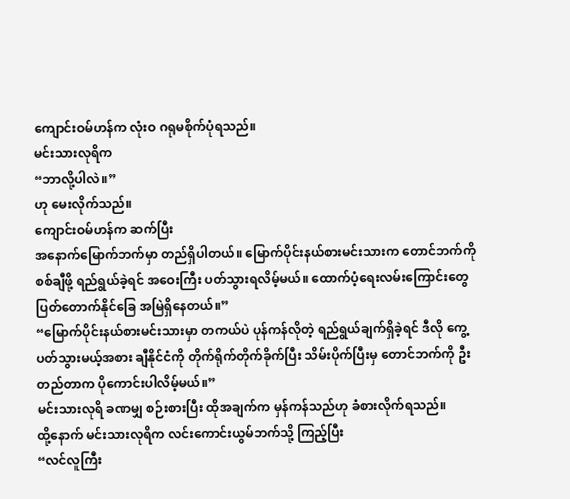ကျောင်းဝမ်ဟန်က လုံးဝ ဂရုမစိုက်ပုံရသည်။
မင်းသားလုရိက
“ဘာလို့ပါလဲ။”
ဟု မေးလိုက်သည်။
ကျောင်းဝမ်ဟန်က ဆက်ပြီး
အနောက်မြောက်ဘက်မှာ တည်ရှိပါတယ်။ မြောက်ပိုင်းနယ်စားမင်းသားက တောင်ဘက်ကို စစ်ချီဖို့ ရည်ရွယ်ခဲ့ရင် အဝေးကြီး ပတ်သွားရလိမ့်မယ်။ ထောက်ပံ့ရေးလမ်းကြောင်းတွေ ပြတ်တောက်နိုင်ခြေ အမြဲရှိနေတယ်။”
“မြောက်ပိုင်းနယ်စားမင်းသားမှာ တကယ်ပဲ ပုန်ကန်လိုတဲ့ ရည်ရွယ်ချက်ရှိခဲ့ရင် ဒီလို ကွေ့ပတ်သွားမယ့်အစား ချီနိုင်ငံကို တိုက်ရိုက်တိုက်ခိုက်ပြီး သိမ်းပိုက်ပြီးမှ တောင်ဘက်ကို ဦးတည်တာက ပိုကောင်းပါလိမ့်မယ်။”
မင်းသားလုရိ ခဏမျှ စဉ်းစားပြီး ထိုအချက်က မှန်ကန်သည်ဟု ခံစားလိုက်ရသည်။
ထို့နောက် မင်းသားလုရိက လင်းကောင်းယွမ်ဘက်သို့ ကြည့်ပြီး
“လင်လူကြီး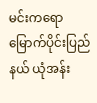မင်းကရော မြောက်ပိုင်းပြည်နယ် ယုံအန်း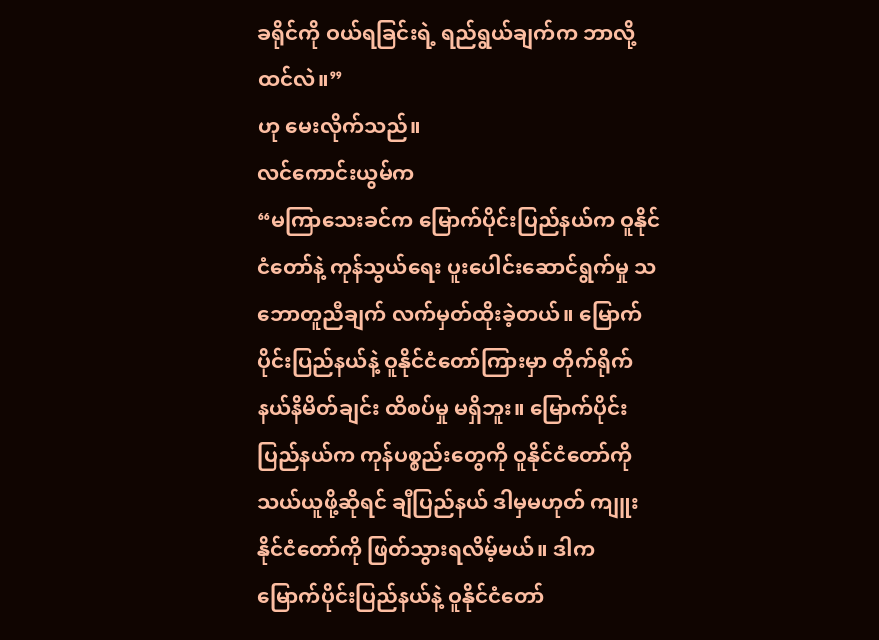ခရိုင်ကို ဝယ်ရခြင်းရဲ့ ရည်ရွယ်ချက်က ဘာလို့ ထင်လဲ။”
ဟု မေးလိုက်သည်။
လင်ကောင်းယွမ်က
“မကြာသေးခင်က မြောက်ပိုင်းပြည်နယ်က ဝူနိုင်ငံတော်နဲ့ ကုန်သွယ်ရေး ပူးပေါင်းဆောင်ရွက်မှု သဘောတူညီချက် လက်မှတ်ထိုးခဲ့တယ်။ မြောက်ပိုင်းပြည်နယ်နဲ့ ဝူနိုင်ငံတော်ကြားမှာ တိုက်ရိုက် နယ်နိမိတ်ချင်း ထိစပ်မှု မရှိဘူး။ မြောက်ပိုင်းပြည်နယ်က ကုန်ပစ္စည်းတွေကို ဝူနိုင်ငံတော်ကို သယ်ယူဖို့ဆိုရင် ချီပြည်နယ် ဒါမှမဟုတ် ကျူးနိုင်ငံတော်ကို ဖြတ်သွားရလိမ့်မယ်။ ဒါက မြောက်ပိုင်းပြည်နယ်နဲ့ ဝူနိုင်ငံတော်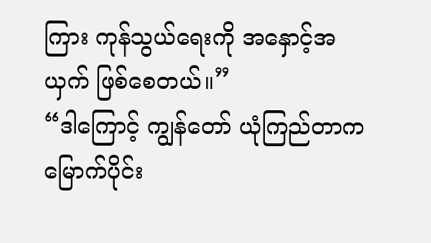ကြား ကုန်သွယ်ရေးကို အနှောင့်အယှက် ဖြစ်စေတယ်။”
“ဒါကြောင့် ကျွန်တော် ယုံကြည်တာက မြောက်ပိုင်း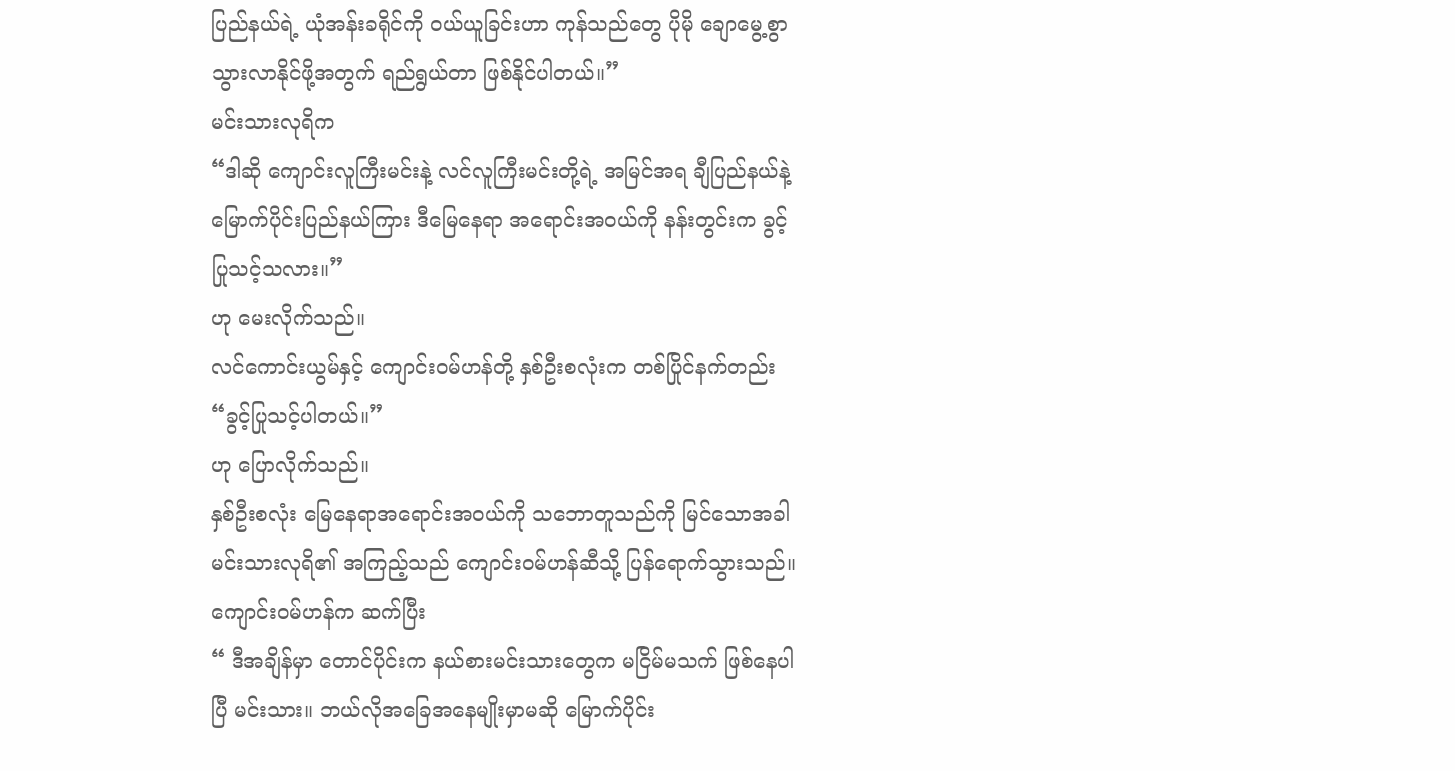ပြည်နယ်ရဲ့ ယုံအန်းခရိုင်ကို ဝယ်ယူခြင်းဟာ ကုန်သည်တွေ ပိုမို ချောမွေ့စွာ သွားလာနိုင်ဖို့အတွက် ရည်ရွယ်တာ ဖြစ်နိုင်ပါတယ်။”
မင်းသားလုရိက
“ဒါဆို ကျောင်းလူကြီးမင်းနဲ့ လင်လူကြီးမင်းတို့ရဲ့ အမြင်အရ ချီပြည်နယ်နဲ့ မြောက်ပိုင်းပြည်နယ်ကြား ဒီမြေနေရာ အရောင်းအဝယ်ကို နန်းတွင်းက ခွင့်ပြုသင့်သလား။”
ဟု မေးလိုက်သည်။
လင်ကောင်းယွမ်နှင့် ကျောင်းဝမ်ဟန်တို့ နှစ်ဦးစလုံးက တစ်ပြိုင်နက်တည်း
“ခွင့်ပြုသင့်ပါတယ်။”
ဟု ပြောလိုက်သည်။
နှစ်ဦးစလုံး မြေနေရာအရောင်းအဝယ်ကို သဘောတူသည်ကို မြင်သောအခါ မင်းသားလုရိ၏ အကြည့်သည် ကျောင်းဝမ်ဟန်ဆီသို့ ပြန်ရောက်သွားသည်။ ကျောင်းဝမ်ဟန်က ဆက်ပြီး
“ ဒီအချိန်မှာ တောင်ပိုင်းက နယ်စားမင်းသားတွေက မငြိမ်မသက် ဖြစ်နေပါပြီ မင်းသား။ ဘယ်လိုအခြေအနေမျိုးမှာမဆို မြောက်ပိုင်း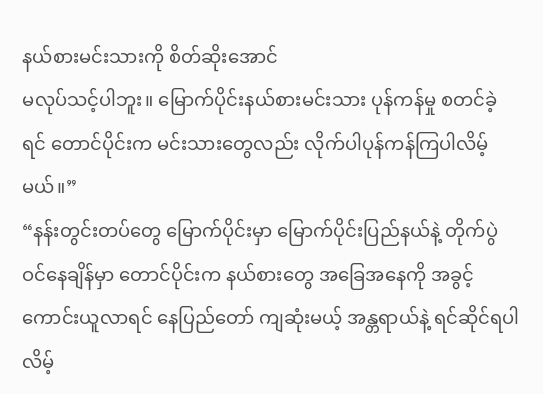နယ်စားမင်းသားကို စိတ်ဆိုးအောင်
မလုပ်သင့်ပါဘူး။ မြောက်ပိုင်းနယ်စားမင်းသား ပုန်ကန်မှု စတင်ခဲ့ရင် တောင်ပိုင်းက မင်းသားတွေလည်း လိုက်ပါပုန်ကန်ကြပါလိမ့်မယ်။”
“နန်းတွင်းတပ်တွေ မြောက်ပိုင်းမှာ မြောက်ပိုင်းပြည်နယ်နဲ့ တိုက်ပွဲဝင်နေချိန်မှာ တောင်ပိုင်းက နယ်စားတွေ အခြေအနေကို အခွင့်ကောင်းယူလာရင် နေပြည်တော် ကျဆုံးမယ့် အန္တရာယ်နဲ့ ရင်ဆိုင်ရပါလိမ့်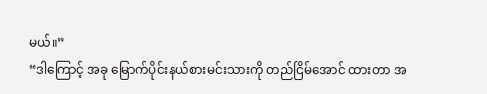မယ်။”
“ဒါကြောင့် အခု မြောက်ပိုင်းနယ်စားမင်းသားကို တည်ငြိမ်အောင် ထားတာ အ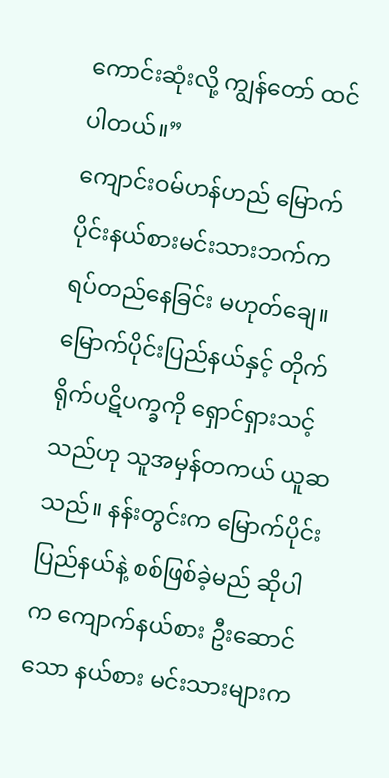ကောင်းဆုံးလို့ ကျွန်တော် ထင်ပါတယ်။”
ကျောင်းဝမ်ဟန်ဟည် မြောက်ပိုင်းနယ်စားမင်းသားဘက်က ရပ်တည်နေခြင်း မဟုတ်ချေ။ မြောက်ပိုင်းပြည်နယ်နှင့် တိုက်ရိုက်ပဋိပက္ခကို ရှောင်ရှားသင့်သည်ဟု သူအမှန်တကယ် ယူဆသည်။ နန်းတွင်းက မြောက်ပိုင်းပြည်နယ်နဲ့ စစ်ဖြစ်ခဲ့မည် ဆိုပါက ကျောက်နယ်စား ဦးဆောင်သော နယ်စား မင်းသားများက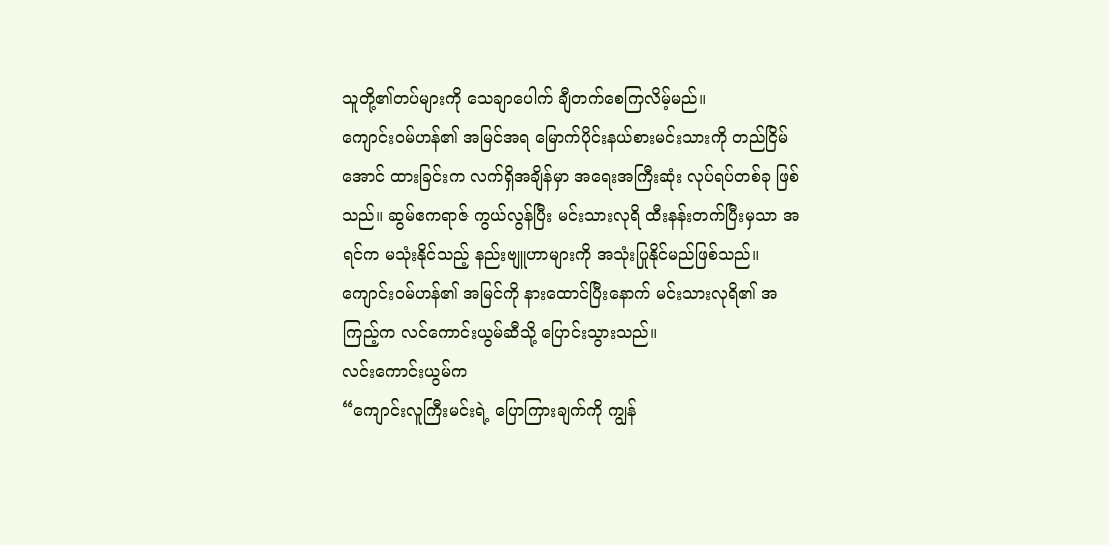သူတို့၏တပ်များကို သေချာပေါက် ချီတက်စေကြလိမ့်မည်။
ကျောင်းဝမ်ဟန်၏ အမြင်အရ မြောက်ပိုင်းနယ်စားမင်းသားကို တည်ငြိမ်အောင် ထားခြင်းက လက်ရှိအချိန်မှာ အရေးအကြီးဆုံး လုပ်ရပ်တစ်ခု ဖြစ်သည်။ ဆွမ်ဧကရာဇ် ကွယ်လွန်ပြီး မင်းသားလုရိ ထီးနန်းတက်ပြီးမှသာ အရင်က မသုံးနိုင်သည့် နည်းဗျူဟာများကို အသုံးပြုနိုင်မည်ဖြစ်သည်။
ကျောင်းဝမ်ဟန်၏ အမြင်ကို နားထောင်ပြီးနောက် မင်းသားလုရိ၏ အကြည့်က လင်ကောင်းယွမ်ဆီသို့ ပြောင်းသွားသည်။
လင်းကောင်းယွမ်က
“ကျောင်းလူကြီးမင်းရဲ့ ပြောကြားချက်ကို ကျွန်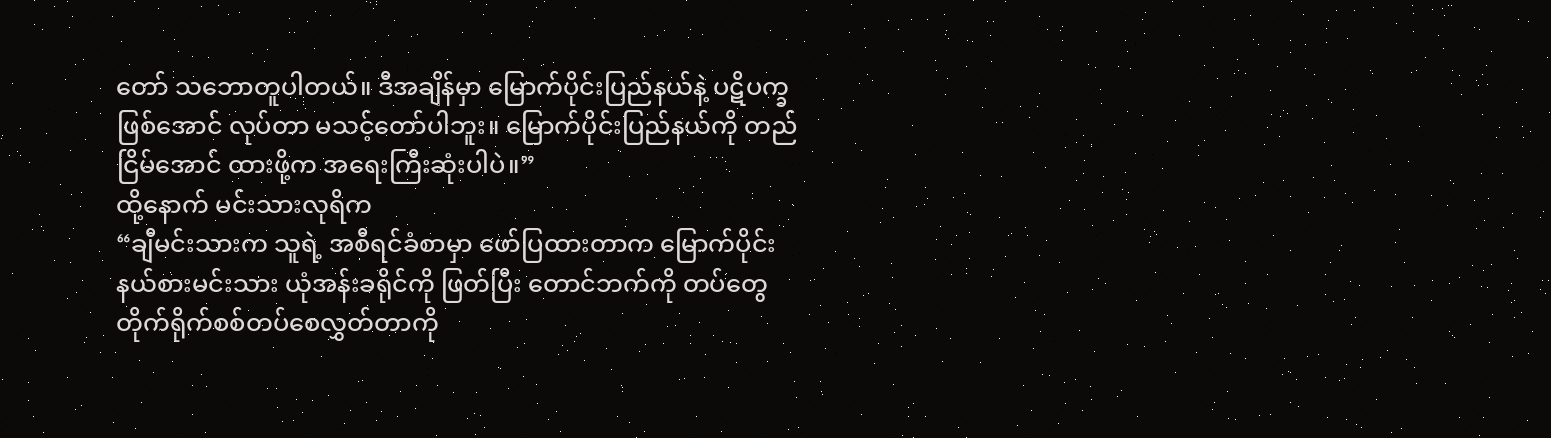တော် သဘောတူပါတယ်။ ဒီအချိန်မှာ မြောက်ပိုင်းပြည်နယ်နဲ့ ပဋိပက္ခဖြစ်အောင် လုပ်တာ မသင့်တော်ပါဘူး။ မြောက်ပိုင်းပြည်နယ်ကို တည်ငြိမ်အောင် ထားဖို့က အရေးကြီးဆုံးပါပဲ။”
ထို့နောက် မင်းသားလုရိက
“ချီမင်းသားက သူရဲ့ အစီရင်ခံစာမှာ ဖော်ပြထားတာက မြောက်ပိုင်းနယ်စားမင်းသား ယုံအန်းခရိုင်ကို ဖြတ်ပြီး တောင်ဘက်ကို တပ်တွေ တိုက်ရိုက်စစ်တပ်စေလွှတ်တာကို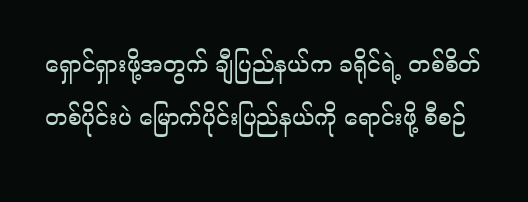ရှောင်ရှားဖို့အတွက် ချီပြည်နယ်က ခရိုင်ရဲ့ တစ်စိတ်တစ်ပိုင်းပဲ မြောက်ပိုင်းပြည်နယ်ကို ရောင်းဖို့ စီစဉ်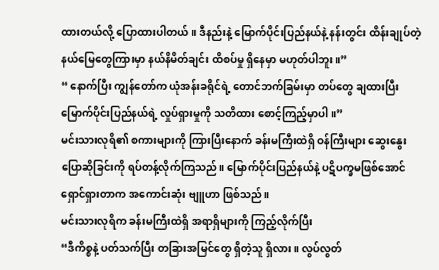ထားတယ်လို့ ပြောထားပါတယ်။ ဒီနည်းနဲ့ မြောက်ပိုင်းပြည်နယ်နဲ့ နန်းတွင်း ထိန်းချုပ်တဲ့ နယ်မြေတွေကြားမှာ နယ်နိမိတ်ချင်း ထိစပ်မှု ရှိနေမှာ မဟုတ်ပါဘူး။”
“ နောက်ပြီး ကျွန်တော်က ယုံအန်းခရိုင်ရဲ့ တောင်ဘက်ခြမ်းမှာ တပ်တွေ ချထားပြီး မြောက်ပိုင်းပြည်နယ်ရဲ့ လှုပ်ရှားမှုကို သတိထား စောင့်ကြည့်မှာပါ။”
မင်းသားလုရိ၏ စကားများကို ကြားပြီးနောက် ခန်းမကြီးထဲရှိ ဝန်ကြီးများ ဆွေးနွေးပြောဆိုခြင်းကို ရပ်တန့်လိုက်ကြသည်။ မြောက်ပိုင်းပြည်နယ်နဲ့ ပဋိပက္ခမဖြစ်အောင် ရှောင်ရှားတာက အကောင်းဆုံး ဗျူဟာ ဖြစ်သည်။
မင်းသားလုရိက ခန်းမကြီးထဲရှိ အရာရှိများကို ကြည့်လိုက်ပြီး
“ဒီကိစ္စနဲ့ ပတ်သက်ပြီး တခြားအမြင်တွေ ရှိတဲ့သူ ရှိလား။ လွပ်လွတ်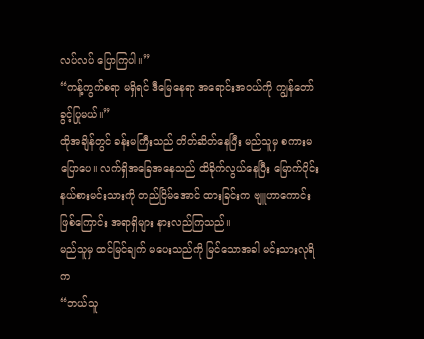လပ်လပ် ပြောကြပါ။”
“ကန့်ကွက်စရာ မရှိရင် ဒီမြေနေရာ အရောင်းအဝယ်ကို ကျွန်တော် ခွင့်ပြုမယ်။”
ထိုအချိန်တွင် ခန်းမကြီးသည် တိတ်ဆိတ်နေပြီး မည်သူမှ စကားမပြောပေ။ လက်ရှိအခြေအနေသည် ထိခိုက်လွယ်နေပြီး မြောက်ပိုင်းနယ်စားမင်းသားကို တည်ငြိမ်အောင် ထားခြင်းက ဗျူဟာကောင်း ဖြစ်ကြောင်း အရာရှိများ နားလည်ကြသည်။
မည်သူမှ ထင်မြင်ချက် မပေးသည်ကို မြင်သောအခါ မင်းသားလုရိက
“ဘယ်သူ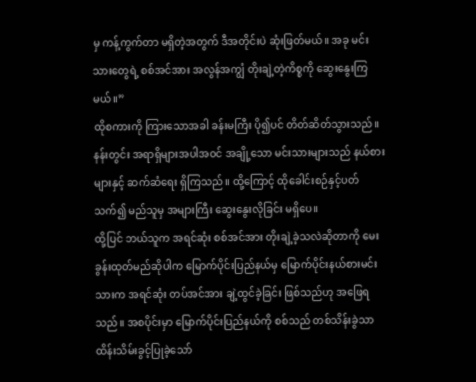မှ ကန့်ကွက်တာ မရှိတဲ့အတွက် ဒီအတိုင်းပဲ ဆုံးဖြတ်မယ်။ အခု မင်းသားတွေရဲ့ စစ်အင်အား အလွန်အကျွံ တိုးချဲ့တဲ့ကိစ္စကို ဆွေးနွေးကြမယ်။”
ထိုစကားကို ကြားသောအခါ ခန်းမကြီး ပို၍ပင် တိတ်ဆိတ်သွားသည်။ နန်းတွင်း အရာရှိများအပါအဝင် အချို့သော မင်းသားများသည် နယ်စားများနှင့် ဆက်ဆံရေး ရှိကြသည်။ ထို့ကြောင့် ထိုခေါင်းစဉ်နှင့်ပတ်သက်၍ မည်သူမှ အများကြီး ဆွေးနွေးလိုခြင်း မရှိပေ။
ထို့ပြင် ဘယ်သူက အရင်ဆုံး စစ်အင်အား တိုးချဲ့ခဲ့သလဲဆိုတာကို မေးခွန်းထုတ်မည်ဆိုပါက မြောက်ပိုင်းပြည်နယ်မှ မြောက်ပိုင်းနယ်စားမင်းသားက အရင်ဆုံး တပ်အင်အား ချဲ့ထွင်ခဲ့ခြင်း ဖြစ်သည်ဟု အဖြေရသည်။ အစပိုင်းမှာ မြောက်ပိုင်းပြည်နယ်ကို စစ်သည် တစ်သိန်းခွဲသာ ထိန်းသိမ်းခွင့်ပြုခဲ့သော်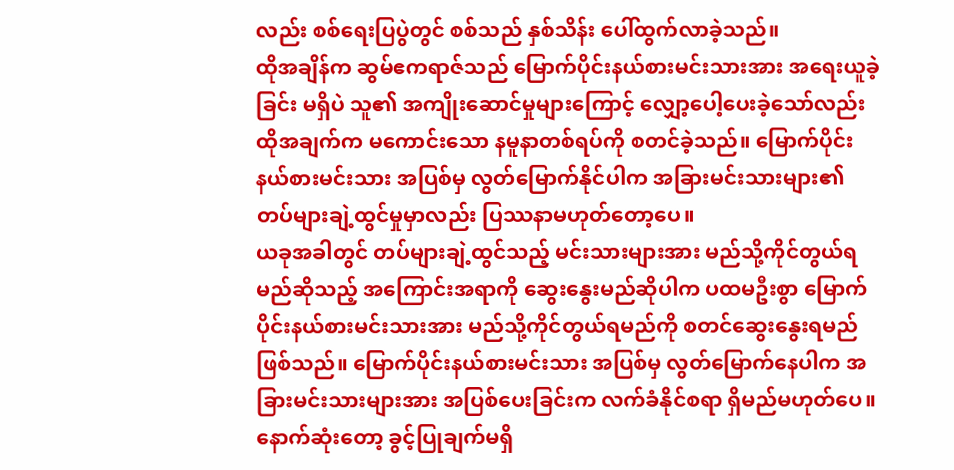လည်း စစ်ရေးပြပွဲတွင် စစ်သည် နှစ်သိန်း ပေါ်ထွက်လာခဲ့သည်။
ထိုအချိန်က ဆွမ်ဧကရာဇ်သည် မြောက်ပိုင်းနယ်စားမင်းသားအား အရေးယူခဲ့ခြင်း မရှိပဲ သူ၏ အကျိုးဆောင်မှုများကြောင့် လျှော့ပေါ့ပေးခဲ့သော်လည်း ထိုအချက်က မကောင်းသော နမူနာတစ်ရပ်ကို စတင်ခဲ့သည်။ မြောက်ပိုင်းနယ်စားမင်းသား အပြစ်မှ လွတ်မြောက်နိုင်ပါက အခြားမင်းသားများ၏ တပ်များချဲ့ထွင်မှုမှာလည်း ပြဿနာမဟုတ်တော့ပေ။
ယခုအခါတွင် တပ်များချဲ့ထွင်သည့် မင်းသားများအား မည်သို့ကိုင်တွယ်ရမည်ဆိုသည့် အကြောင်းအရာကို ဆွေးနွေးမည်ဆိုပါက ပထမဦးစွာ မြောက်ပိုင်းနယ်စားမင်းသားအား မည်သို့ကိုင်တွယ်ရမည်ကို စတင်ဆွေးနွေးရမည်ဖြစ်သည်။ မြောက်ပိုင်းနယ်စားမင်းသား အပြစ်မှ လွတ်မြောက်နေပါက အခြားမင်းသားများအား အပြစ်ပေးခြင်းက လက်ခံနိုင်စရာ ရှိမည်မဟုတ်ပေ။
နောက်ဆုံးတော့ ခွင့်ပြုချက်မရှိ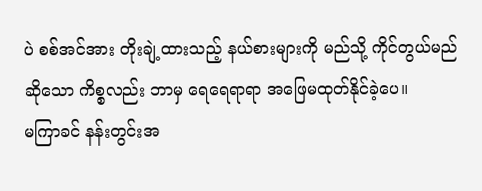ပဲ စစ်အင်အား တိုးချဲ့ထားသည့် နယ်စားများကို မည်သို့ ကိုင်တွယ်မည်ဆိုသော ကိစ္စလည်း ဘာမှ ရေရေရာရာ အဖြေမထုတ်နိုင်ခဲ့ပေ။
မကြာခင် နန်းတွင်းအ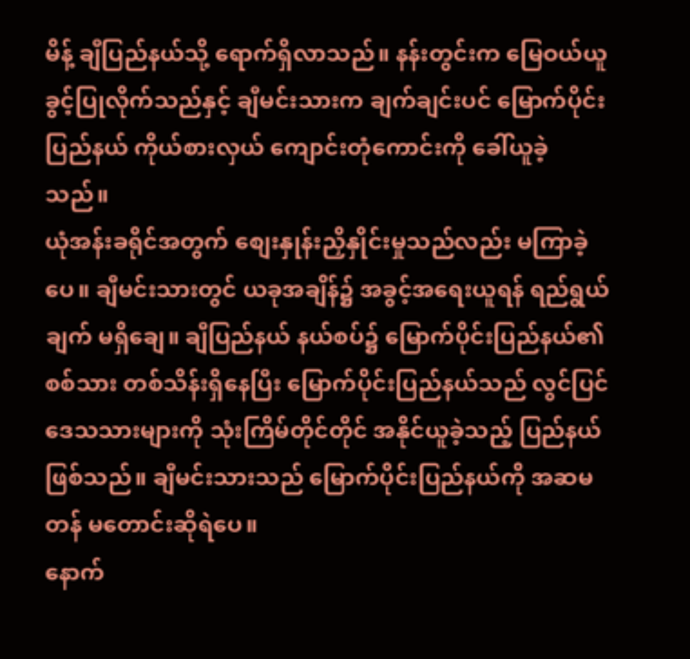မိန့် ချီပြည်နယ်သို့ ရောက်ရှိလာသည်။ နန်းတွင်းက မြေဝယ်ယူခွင့်ပြုလိုက်သည်နှင့် ချီမင်းသားက ချက်ချင်းပင် မြောက်ပိုင်းပြည်နယ် ကိုယ်စားလှယ် ကျောင်းတုံကောင်းကို ခေါ်ယူခဲ့သည်။
ယုံအန်းခရိုင်အတွက် စျေးနှုန်းညှိနှိုင်းမှုသည်လည်း မကြာခဲ့ပေ။ ချီမင်းသားတွင် ယခုအချိန်၌ အခွင့်အရေးယူရန် ရည်ရွယ်ချက် မရှိချေ။ ချီပြည်နယ် နယ်စပ်၌ မြောက်ပိုင်းပြည်နယ်၏ စစ်သား တစ်သိန်းရှိနေပြီး မြောက်ပိုင်းပြည်နယ်သည် လွင်ပြင်ဒေသသားများကို သုံးကြိမ်တိုင်တိုင် အနိုင်ယူခဲ့သည့် ပြည်နယ်ဖြစ်သည်။ ချီမင်းသားသည် မြောက်ပိုင်းပြည်နယ်ကို အဆမတန် မတောင်းဆိုရဲပေ။
နောက်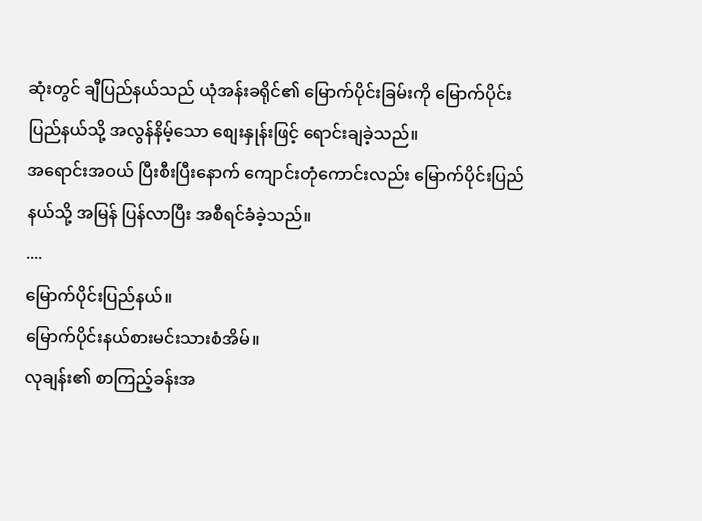ဆုံးတွင် ချီပြည်နယ်သည် ယုံအန်းခရိုင်၏ မြောက်ပိုင်းခြမ်းကို မြောက်ပိုင်းပြည်နယ်သို့ အလွန်နိမ့်သော စျေးနှုန်းဖြင့် ရောင်းချခဲ့သည်။
အရောင်းအဝယ် ပြီးစီးပြီးနောက် ကျောင်းတုံကောင်းလည်း မြောက်ပိုင်းပြည်နယ်သို့ အမြန် ပြန်လာပြီး အစီရင်ခံခဲ့သည်။
....
မြောက်ပိုင်းပြည်နယ်။
မြောက်ပိုင်းနယ်စားမင်းသားစံအိမ်။
လုချန်း၏ စာကြည့်ခန်းအ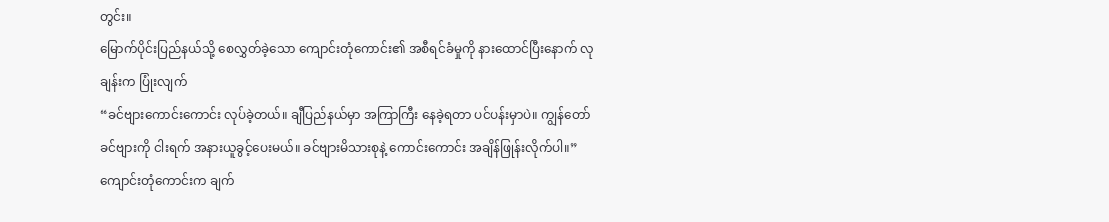တွင်း။
မြောက်ပိုင်းပြည်နယ်သို့ စေလွှတ်ခဲ့သော ကျောင်းတုံကောင်း၏ အစီရင်ခံမှုကို နားထောင်ပြီးနောက် လုချန်းက ပြုံးလျက်
“ခင်ဗျားကောင်းကောင်း လုပ်ခဲ့တယ်။ ချီပြည်နယ်မှာ အကြာကြီး နေခဲ့ရတာ ပင်ပန်းမှာပဲ။ ကျွန်တော် ခင်ဗျားကို ငါးရက် အနားယူခွင့်ပေးမယ်။ ခင်ဗျားမိသားစုနဲ့ ကောင်းကောင်း အချိန်ဖြုန်းလိုက်ပါ။”
ကျောင်းတုံကောင်းက ချက်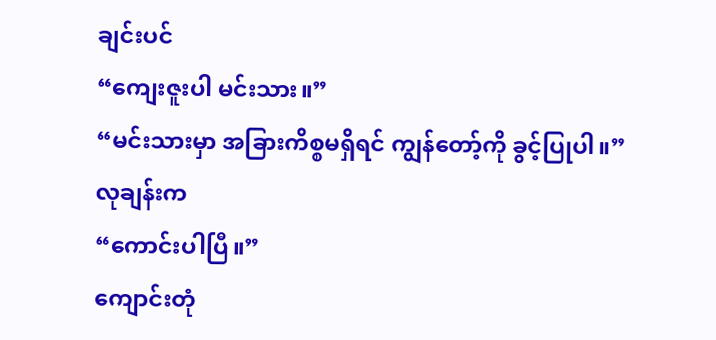ချင်းပင်
“ကျေးဇူးပါ မင်းသား။”
“မင်းသားမှာ အခြားကိစ္စမရှိရင် ကျွန်တော့်ကို ခွင့်ပြုပါ။”
လုချန်းက
“ကောင်းပါပြီ။”
ကျောင်းတုံ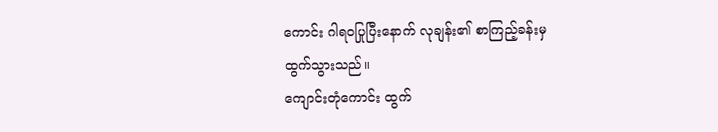ကောင်း ဂါရဝပြုပြီးနောက် လုချန်း၏ စာကြည့်ခန်းမှ ထွက်သွားသည်။
ကျောင်းတုံကောင်း ထွက်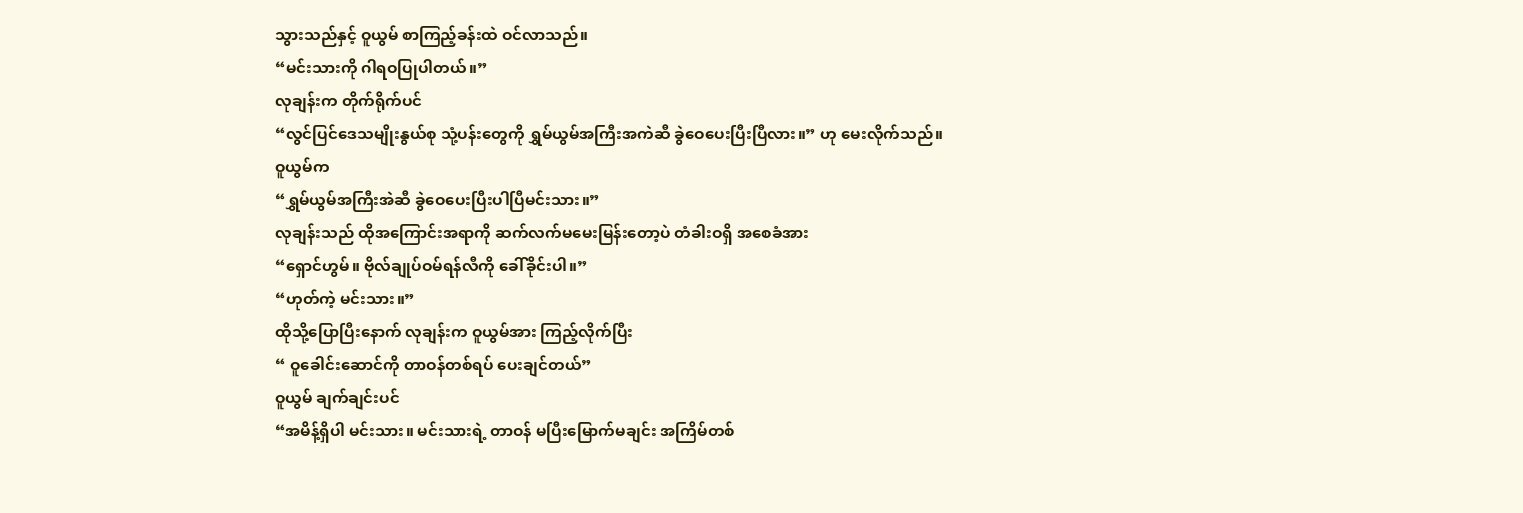သွားသည်နှင့် ဝူယွမ် စာကြည့်ခန်းထဲ ဝင်လာသည်။
“မင်းသားကို ဂါရဝပြုပါတယ်။”
လုချန်းက တိုက်ရိုက်ပင်
“လွင်ပြင်ဒေသမျိုးနွယ်စု သုံ့ပန်းတွေကို ရွှမ်ယွမ်အကြီးအကဲဆီ ခွဲဝေပေးပြီးပြီလား။” ဟု မေးလိုက်သည်။
ဝူယွမ်က
“ရွှမ်ယွမ်အကြီးအဲဆီ ခွဲဝေပေးပြီးပါပြီမင်းသား။”
လုချန်းသည် ထိုအကြောင်းအရာကို ဆက်လက်မမေးမြန်းတော့ပဲ တံခါးဝရှိ အစေခံအား
“ရှောင်ဟွမ်။ ဗိုလ်ချုပ်ဝမ်ရန်လီကို ခေါ်ခိုင်းပါ။”
“ဟုတ်ကဲ့ မင်းသား။”
ထိုသို့ပြောပြီးနောက် လုချန်းက ဝူယွမ်အား ကြည့်လိုက်ပြီး
“ ဝူခေါင်းဆောင်ကို တာဝန်တစ်ရပ် ပေးချင်တယ်”
ဝူယွမ် ချက်ချင်းပင်
“အမိန့်ရှိပါ မင်းသား။ မင်းသားရဲ့ တာဝန် မပြီးမြောက်မချင်း အကြိမ်တစ်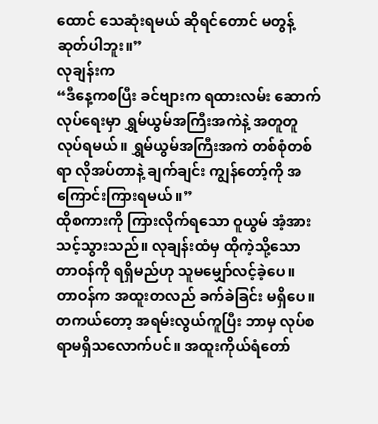ထောင် သေဆုံးရမယ် ဆိုရင်တောင် မတွန့်ဆုတ်ပါဘူး။”
လုချန်းက
“ဒီနေ့ကစပြီး ခင်ဗျားက ရထားလမ်း ဆောက်လုပ်ရေးမှာ ရွှမ်ယွမ်အကြီးအကဲနဲ့ အတူတူ လုပ်ရမယ်။ ရွှမ်ယွမ်အကြီးအကဲ တစ်စုံတစ်ရာ လိုအပ်တာနဲ့ ချက်ချင်း ကျွန်တော့်ကို အကြောင်းကြားရမယ်။”
ထိုစကားကို ကြားလိုက်ရသော ဝူယွမ် အံ့အားသင့်သွားသည်။ လုချန်းထံမှ ထိုကဲ့သို့သော တာဝန်ကို ရရှိမည်ဟု သူမမျှော်လင့်ခဲ့ပေ။
တာဝန်က အထူးတလည် ခက်ခဲခြင်း မရှိပေ။ တကယ်တော့ အရမ်းလွယ်ကူပြီး ဘာမှ လုပ်စရာမရှိသလောက်ပင်။ အထူးကိုယ်ရံတော်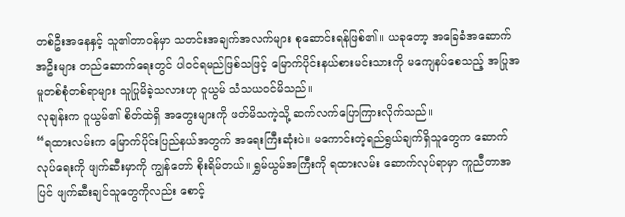တစ်ဦးအနေနှင့် သူ၏တာဝန်မှာ သတင်းအချက်အလက်များ စုဆောင်းရန်ဖြစ်၏။ ယခုတော့ အခြေခံအဆောက်အဦးများ တည်ဆောက်ရေးတွင် ပါဝင်ရမည်ဖြစ်သဖြင့် မြောက်ပိုင်းနယ်စားမင်းသားကို မကျေနပ်စေသည့် အပြုအမူတစ်စုံတစ်ရာများ သူပြုမိခဲ့သလားဟု ဝူယွမ် သံသယဝင်မိသည်။
လုချန်းက ဝူယွမ်၏ စိတ်ထဲရှိ အတွေးများကို ဖတ်မိသကဲ့သို့ ဆက်လက်ပြောကြားလိုက်သည်။
“ရထားလမ်းက မြောက်ပိုင်းပြည်နယ်အတွက် အရေးကြီးဆုံးပဲ။ မကောင်းတဲ့ရည်ရွယ်ချက်ရှိသူတွေက ဆောက်လုပ်ရေးကို ဖျက်ဆီးမှာကို ကျွန်တော် စိုးရိမ်တယ်။ ရွှမ်ယွမ်အကြီးကို ရထားလမ်း ဆောက်လုပ်ရာမှာ ကူညီတာအပြင် ဖျက်ဆီးချင်သူတွေကိုလည်း စောင့်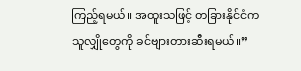ကြည့်ရမယ်။ အထူးသဖြင့် တခြားနိုင်ငံက သူလျှိုတွေကို ခင်ဗျားတားဆီးရမယ်။”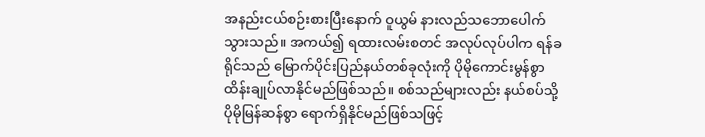အနည်းငယ်စဉ်းစားပြီးနောက် ဝူယွမ် နားလည်သဘောပေါက်သွားသည်။ အကယ်၍ ရထားလမ်းစတင် အလုပ်လုပ်ပါက ရန်ခရိုင်သည် မြောက်ပိုင်းပြည်နယ်တစ်ခုလုံးကို ပိုမိုကောင်းမွန်စွာ ထိန်းချုပ်လာနိုင်မည်ဖြစ်သည်။ စစ်သည်များလည်း နယ်စပ်သို့ ပိုမိုမြန်ဆန်စွာ ရောက်ရှိနိုင်မည်ဖြစ်သဖြင့်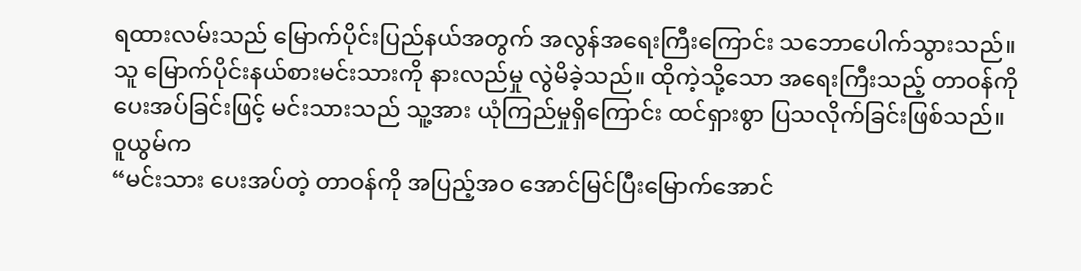ရထားလမ်းသည် မြောက်ပိုင်းပြည်နယ်အတွက် အလွန်အရေးကြီးကြောင်း သဘောပေါက်သွားသည်။
သူ မြောက်ပိုင်းနယ်စားမင်းသားကို နားလည်မှု လွဲမိခဲ့သည်။ ထိုကဲ့သို့သော အရေးကြီးသည့် တာဝန်ကို ပေးအပ်ခြင်းဖြင့် မင်းသားသည် သူ့အား ယုံကြည်မှုရှိကြောင်း ထင်ရှားစွာ ပြသလိုက်ခြင်းဖြစ်သည်။
ဝူယွမ်က
“မင်းသား ပေးအပ်တဲ့ တာဝန်ကို အပြည့်အဝ အောင်မြင်ပြီးမြောက်အောင်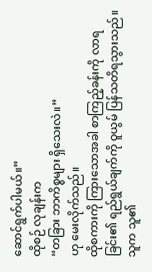ဆောင်ရွက်ပါမယ်။”
ထိုစဉ် လုချန်းက
“တခြား ဘာကိစ္စများ ရှိသေးလဲ။”
ဟု မေးလိုက်သည်။
ထိုစကားကို ကြားသောအခါ စာကြည့်ခန်းကို လာရခြင်း၏ ရည်ရွယ်ချက်ကို ဝူယွမ် ပြန်သတိရသွားသည်။ သူက သူ၏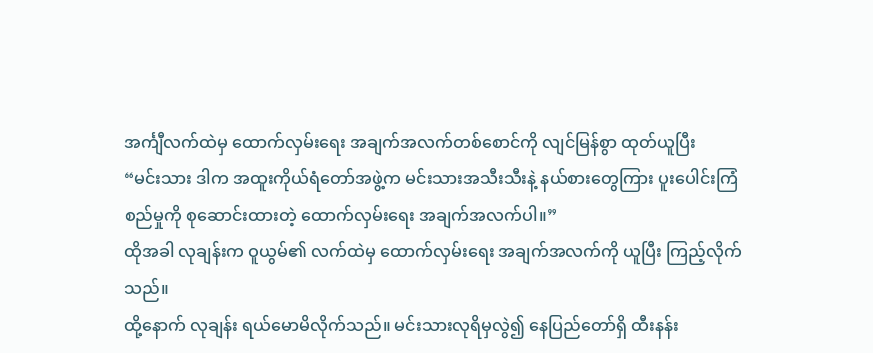အင်္ကျီလက်ထဲမှ ထောက်လှမ်းရေး အချက်အလက်တစ်စောင်ကို လျင်မြန်စွာ ထုတ်ယူပြီး
“မင်းသား ဒါက အထူးကိုယ်ရံတော်အဖွဲ့က မင်းသားအသီးသီးနဲ့ နယ်စားတွေကြား ပူးပေါင်းကြံစည်မှုကို စုဆောင်းထားတဲ့ ထောက်လှမ်းရေး အချက်အလက်ပါ။”
ထိုအခါ လုချန်းက ဝူယွမ်၏ လက်ထဲမှ ထောက်လှမ်းရေး အချက်အလက်ကို ယူပြီး ကြည့်လိုက်သည်။
ထို့နောက် လုချန်း ရယ်မောမိလိုက်သည်။ မင်းသားလုရိမှလွဲ၍ နေပြည်တော်ရှိ ထီးနန်း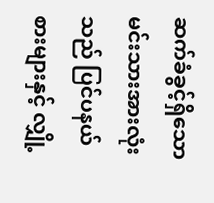ဆက်ခံခွင့်ရှိသော မင်းသားအားလုံးသည် ပြင်ပနယ်စားများနှင့် လျှို့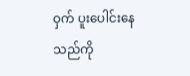ဝှက် ပူးပေါင်းနေသည်ကို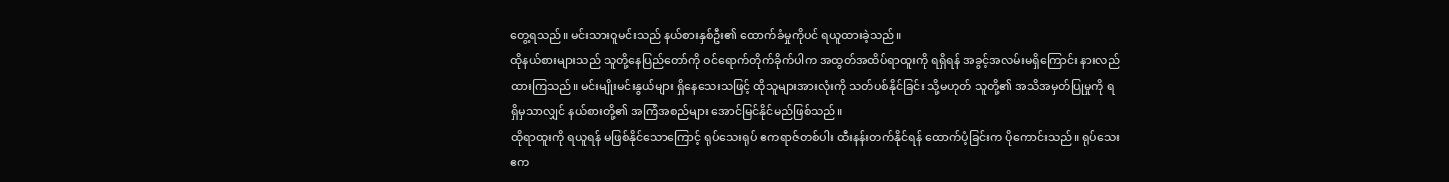တွေ့ရသည်။ မင်းသားဝူမင်းသည် နယ်စားနှစ်ဦး၏ ထောက်ခံမှုကိုပင် ရယူထားခဲ့သည်။
ထိုနယ်စားများသည် သူတို့နေပြည်တော်ကို ဝင်ရောက်တိုက်ခိုက်ပါက အထွတ်အထိပ်ရာထူးကို ရရှိရန် အခွင့်အလမ်းမရှိကြောင်း နားလည်ထားကြသည်။ မင်းမျိုးမင်းနွယ်များ ရှိနေသေးသဖြင့် ထိုသူများအားလုံးကို သတ်ပစ်နိုင်ခြင်း သို့မဟုတ် သူတို့၏ အသိအမှတ်ပြုမှုကို ရရှိမှသာလျှင် နယ်စားတို့၏ အကြံအစည်များ အောင်မြင်နိုင်မည်ဖြစ်သည်။
ထိုရာထူးကို ရယူရန် မဖြစ်နိုင်သောကြောင့် ရုပ်သေးရုပ် ဧကရာဇ်တစ်ပါး ထီးနန်းတက်နိုင်ရန် ထောက်ပံ့ခြင်းက ပိုကောင်းသည်။ ရုပ်သေးဧက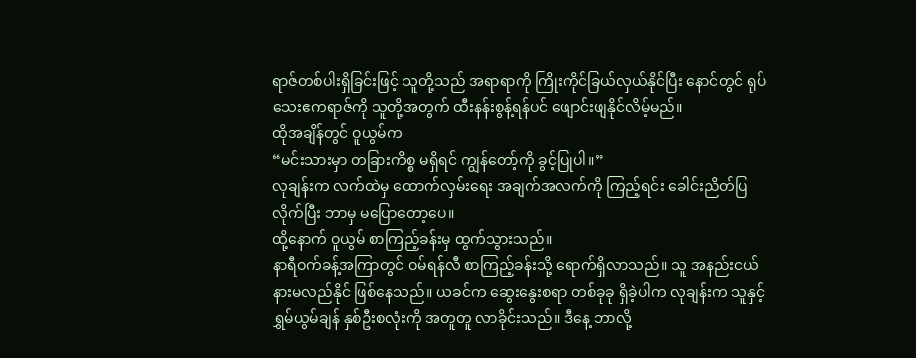ရာဇ်တစ်ပါးရှိခြင်းဖြင့် သူတို့သည် အရာရာကို ကြိုးကိုင်ခြယ်လှယ်နိုင်ပြီး နောင်တွင် ရုပ်သေးဧကရာဇ်ကို သူတို့အတွက် ထီးနန်းစွန့်ရန်ပင် ဖျောင်းဖျနိုင်လိမ့်မည်။
ထိုအချိန်တွင် ဝူယွမ်က
“မင်းသားမှာ တခြားကိစ္စ မရှိရင် ကျွန်တော့်ကို ခွင့်ပြုပါ။”
လုချန်းက လက်ထဲမှ ထောက်လှမ်းရေး အချက်အလက်ကို ကြည့်ရင်း ခေါင်းညိတ်ပြလိုက်ပြီး ဘာမှ မပြောတော့ပေ။
ထို့နောက် ဝူယွမ် စာကြည့်ခန်းမှ ထွက်သွားသည်။
နာရီဝက်ခန့်အကြာတွင် ဝမ်ရန်လီ စာကြည့်ခန်းသို့ ရောက်ရှိလာသည်။ သူ အနည်းငယ် နားမလည်နိုင် ဖြစ်နေသည်။ ယခင်က ဆွေးနွေးစရာ တစ်ခုခု ရှိခဲ့ပါက လုချန်းက သူနှင့် ရွှမ်ယွမ်ချန် နှစ်ဦးစလုံးကို အတူတူ လာခိုင်းသည်။ ဒီနေ့ ဘာလို့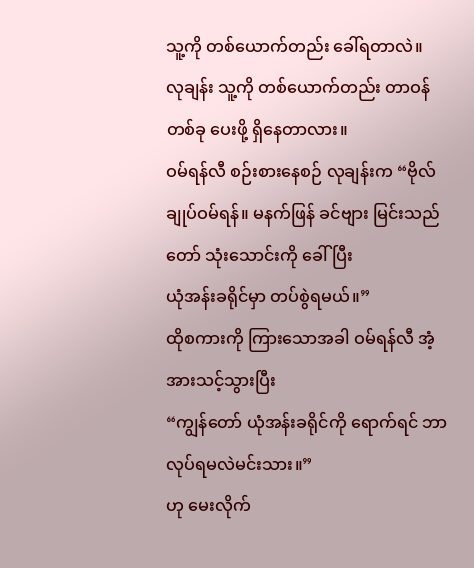သူ့ကို တစ်ယောက်တည်း ခေါ်ရတာလဲ။
လုချန်း သူ့ကို တစ်ယောက်တည်း တာဝန်တစ်ခု ပေးဖို့ ရှိနေတာလား။
ဝမ်ရန်လီ စဉ်းစားနေစဉ် လုချန်းက “ဗိုလ်ချုပ်ဝမ်ရန်။ မနက်ဖြန် ခင်ဗျား မြင်းသည်တော် သုံးသောင်းကို ခေါ်ပြီး
ယုံအန်းခရိုင်မှာ တပ်စွဲရမယ်။”
ထိုစကားကို ကြားသောအခါ ဝမ်ရန်လီ အံ့အားသင့်သွားပြီး
“ကျွန်တော် ယုံအန်းခရိုင်ကို ရောက်ရင် ဘာလုပ်ရမလဲမင်းသား။”
ဟု မေးလိုက်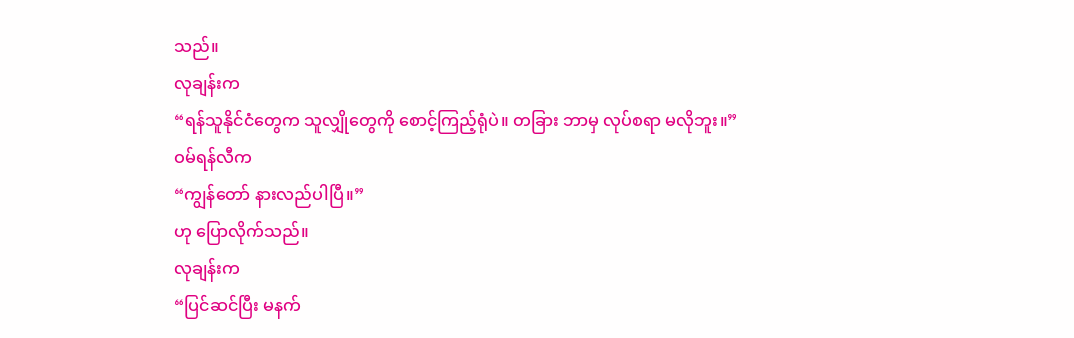သည်။
လုချန်းက
“ရန်သူနိုင်ငံတွေက သူလျှိုတွေကို စောင့်ကြည့်ရုံပဲ။ တခြား ဘာမှ လုပ်စရာ မလိုဘူး။”
ဝမ်ရန်လီက
“ကျွန်တော် နားလည်ပါပြီ။”
ဟု ပြောလိုက်သည်။
လုချန်းက
“ပြင်ဆင်ပြီး မနက်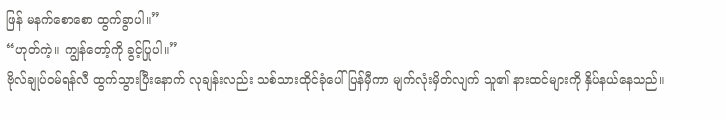ဖြန် မနက်စောစော ထွက်ခွာပါ။”
“ဟုတ်ကဲ့။ ကျွန်တော့်ကို ခွင့်ပြုပါ။”
ဗိုလ်ချုပ်ဝမ်ရန်လီ ထွက်သွားပြီးနောက် လုချန်းလည်း သစ်သားထိုင်ခုံပေါ် ပြန်မှီကာ မျက်လုံးမှိတ်လျက် သူ၏ နားထင်များကို နှိပ်နယ်နေသည်။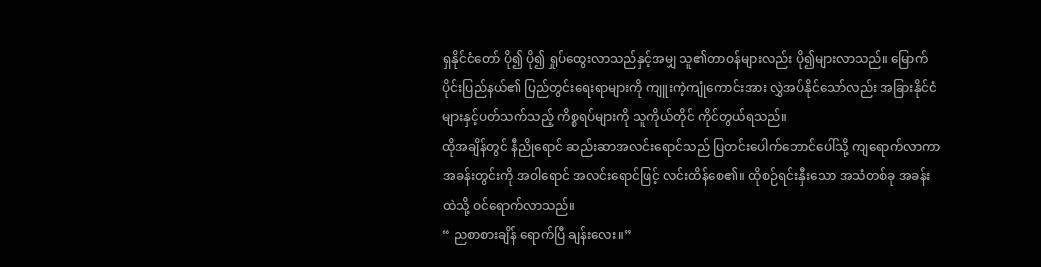ရှနိုင်ငံတော် ပို၍ ပို၍ ရှုပ်ထွေးလာသည်နှင့်အမျှ သူ၏တာဝန်များလည်း ပို၍များလာသည်။ မြောက်ပိုင်းပြည်နယ်၏ ပြည်တွင်းရေးရာများကို ကျူးကဲ့ကျုံကောင်းအား လွှဲအပ်နိုင်သော်လည်း အခြားနိုင်ငံများနှင့်ပတ်သက်သည့် ကိစ္စရပ်များကို သူကိုယ်တိုင် ကိုင်တွယ်ရသည်။
ထိုအချိန်တွင် နီညိုရောင် ဆည်းဆာအလင်းရောင်သည် ပြတင်းပေါက်ဘောင်ပေါ်သို့ ကျရောက်လာကာ အခန်းတွင်းကို အဝါရောင် အလင်းရောင်ဖြင့် လင်းထိန်စေ၏။ ထိုစဉ်ရင်းနှီးသော အသံတစ်ခု အခန်းထဲသို့ ဝင်ရောက်လာသည်။
“ ညစာစားချိန် ရောက်ပြီ ချန်းလေး။”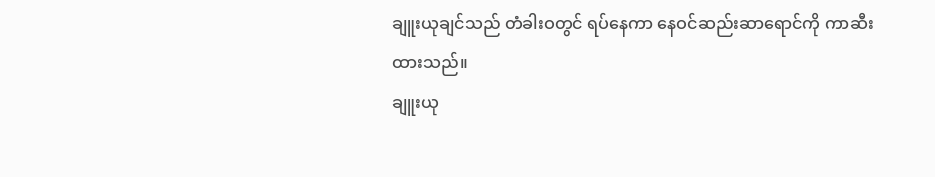ချူးယုချင်သည် တံခါးဝတွင် ရပ်နေကာ နေဝင်ဆည်းဆာရောင်ကို ကာဆီးထားသည်။
ချူးယု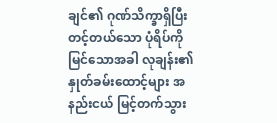ချင်၏ ဂုဏ်သိက္ခာရှိပြီး တင့်တယ်သော ပုံရိပ်ကို မြင်သောအခါ လုချန်း၏ နှုတ်ခမ်းထောင့်များ အနည်းငယ် မြင့်တက်သွား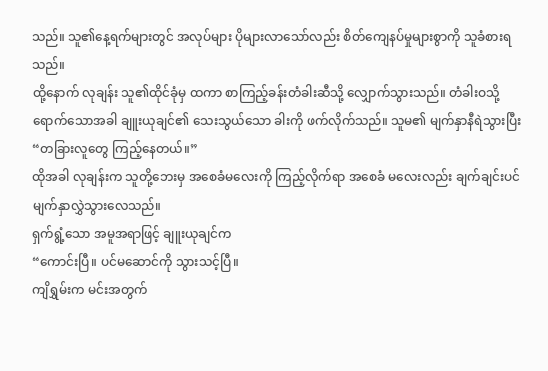သည်။ သူ၏နေ့ရက်များတွင် အလုပ်များ ပိုများလာသော်လည်း စိတ်ကျေနပ်မှုများစွာကို သူခံစားရသည်။
ထို့နောက် လုချန်း သူ၏ထိုင်ခုံမှ ထကာ စာကြည့်ခန်းတံခါးဆီသို့ လျှောက်သွားသည်။ တံခါးဝသို့ ရောက်သောအခါ ချူးယုချင်၏ သေးသွယ်သော ခါးကို ဖက်လိုက်သည်။ သူမ၏ မျက်နှာနီရဲသွားပြီး
“တခြားလူတွေ ကြည့်နေတယ်။”
ထိုအခါ လုချန်းက သူတို့ဘေးမှ အစေခံမလေးကို ကြည့်လိုက်ရာ အစေခံ မလေးလည်း ချက်ချင်းပင် မျက်နှာလွှဲသွားလေသည်။
ရှက်ရွံ့သော အမူအရာဖြင့် ချူးယုချင်က
“ကောင်းပြီ။ ပင်မဆောင်ကို သွားသင့်ပြီ။
ကျိရွှမ်းက မင်းအတွက်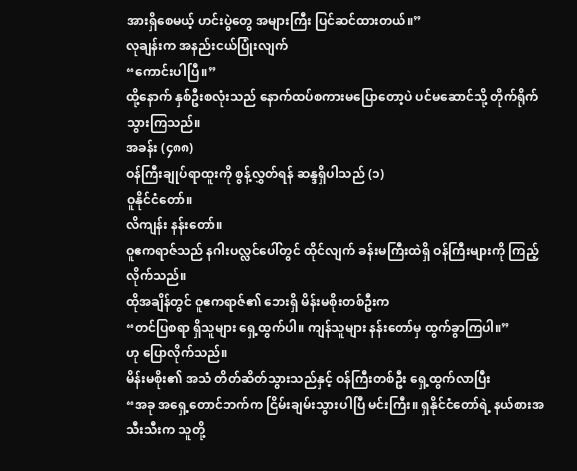အားရှိစေမယ့် ဟင်းပွဲတွေ အများကြီး ပြင်ဆင်ထားတယ်။”
လုချန်းက အနည်းငယ်ပြုံးလျက်
“ကောင်းပါပြီ။”
ထို့နောက် နှစ်ဦးစလုံးသည် နောက်ထပ်စကားမပြောတော့ပဲ ပင်မဆောင်သို့ တိုက်ရိုက်သွားကြသည်။
အခန်း (၄၈၈)
ဝန်ကြီးချုပ်ရာထူးကို စွန့်လွှတ်ရန် ဆန္ဒရှိပါသည် (၁)
ဝူနိုင်ငံတော်။
လိကျန်း နန်းတော်။
ဝူဧကရာဇ်သည် နဂါးပလ္လင်ပေါ်တွင် ထိုင်လျက် ခန်းမကြီးထဲရှိ ဝန်ကြီးများကို ကြည့်လိုက်သည်။
ထိုအချိန်တွင် ဝူဧကရာဇ်၏ ဘေးရှိ မိန်းမစိုးတစ်ဦးက
“တင်ပြစရာ ရှိသူများ ရှေ့ထွက်ပါ။ ကျန်သူများ နန်းတော်မှ ထွက်ခွာကြပါ။”
ဟု ပြောလိုက်သည်။
မိန်းမစိုး၏ အသံ တိတ်ဆိတ်သွားသည်နှင့် ဝန်ကြီးတစ်ဦး ရှေ့ထွက်လာပြီး
“အခု အရှေ့တောင်ဘက်က ငြိမ်းချမ်းသွားပါပြီ မင်းကြီး။ ရှနိုင်ငံတော်ရဲ့ နယ်စားအသီးသီးက သူတို့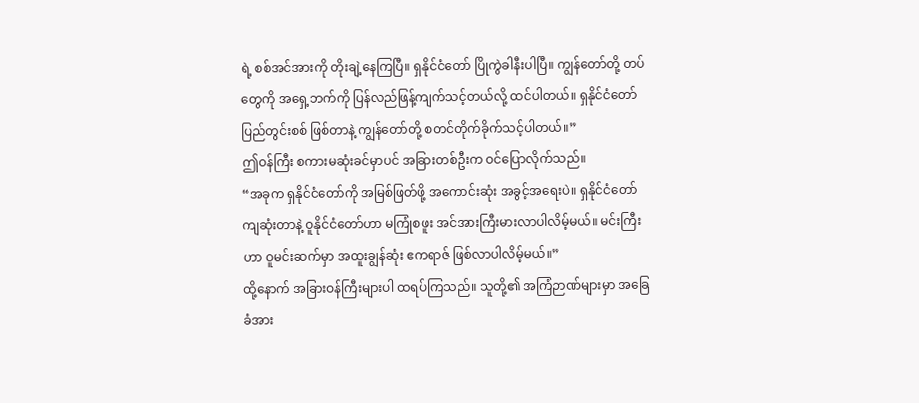ရဲ့ စစ်အင်အားကို တိုးချဲ့နေကြပြီ။ ရှနိုင်ငံတော် ပြိုကွဲခါနီးပါပြီ။ ကျွန်တော်တို့ တပ်တွေကို အရှေ့ဘက်ကို ပြန်လည်ဖြန့်ကျက်သင့်တယ်လို့ ထင်ပါတယ်။ ရှနိုင်ငံတော် ပြည်တွင်းစစ် ဖြစ်တာနဲ့ ကျွန်တော်တို့ စတင်တိုက်ခိုက်သင့်ပါတယ်။”
ဤဝန်ကြီး စကားမဆုံးခင်မှာပင် အခြားတစ်ဦးက ဝင်ပြောလိုက်သည်။
“အခုက ရှနိုင်ငံတော်ကို အမြစ်ဖြတ်ဖို့ အကောင်းဆုံး အခွင့်အရေးပဲ။ ရှနိုင်ငံတော် ကျဆုံးတာနဲ့ ဝူနိုင်ငံတော်ဟာ မကြုံစဖူး အင်အားကြီးမားလာပါလိမ့်မယ်။ မင်းကြီးဟာ ဝူမင်းဆက်မှာ အထူးချွန်ဆုံး ဧကရာဇ် ဖြစ်လာပါလိမ့်မယ်။”
ထို့နောက် အခြားဝန်ကြီးများပါ ထရပ်ကြသည်။ သူတို့၏ အကြံဉာဏ်များမှာ အခြေခံအား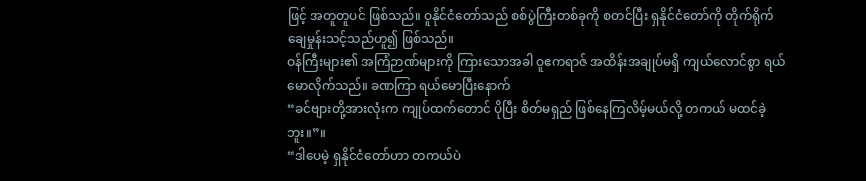ဖြင့် အတူတူပင် ဖြစ်သည်။ ဝူနိုင်ငံတော်သည် စစ်ပွဲကြီးတစ်ခုကို စတင်ပြီး ရှနိုင်ငံတော်ကို တိုက်ရိုက် ချေမှုန်းသင့်သည်ဟူ၍ ဖြစ်သည်။
ဝန်ကြီးများ၏ အကြံဉာဏ်များကို ကြားသောအခါ ဝူဧကရာဇ် အထိန်းအချုပ်မရှိ ကျယ်လောင်စွာ ရယ်မောလိုက်သည်။ ခဏကြာ ရယ်မောပြီးနောက်
“ခင်ဗျားတို့အားလုံးက ကျုပ်ထက်တောင် ပိုပြီး စိတ်မရှည် ဖြစ်နေကြလိမ့်မယ်လို့ တကယ် မထင်ခဲ့ဘူး။”။
“ဒါပေမဲ့ ရှနိုင်ငံတော်ဟာ တကယ်ပဲ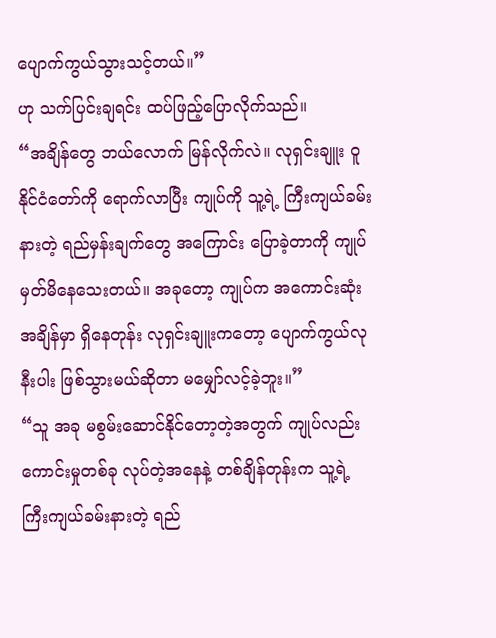ပျောက်ကွယ်သွားသင့်တယ်။”
ဟု သက်ပြင်းချရင်း ထပ်ဖြည့်ပြောလိုက်သည်။
“အချိန်တွေ ဘယ်လောက် မြန်လိုက်လဲ။ လုရှင်းချူး ဝူနိုင်ငံတော်ကို ရောက်လာပြီး ကျုပ်ကို သူ့ရဲ့ ကြီးကျယ်ခမ်းနားတဲ့ ရည်မှန်းချက်တွေ အကြောင်း ပြောခဲ့တာကို ကျုပ်မှတ်မိနေသေးတယ်။ အခုတော့ ကျုပ်က အကောင်းဆုံး အချိန်မှာ ရှိနေတုန်း လုရှင်းချူးကတော့ ပျောက်ကွယ်လုနီးပါး ဖြစ်သွားမယ်ဆိုတာ မမျှော်လင့်ခဲ့ဘူး။”
“သူ အခု မစွမ်းဆောင်နိုင်တော့တဲ့အတွက် ကျုပ်လည်း ကောင်းမှုတစ်ခု လုပ်တဲ့အနေနဲ့ တစ်ချိန်တုန်းက သူ့ရဲ့ ကြီးကျယ်ခမ်းနားတဲ့ ရည်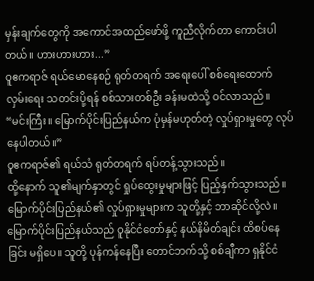မှန်းချက်တွေကို အကောင်အထည်ဖော်ဖို့ ကူညီလိုက်တာ ကောင်းပါတယ်။ ဟားဟားဟား...”
ဝူဧကရာဇ် ရယ်မောနေစဉ် ရုတ်တရက် အရေးပေါ် စစ်ရေးထောက်လှမ်းရေး သတင်းပို့ရန် စစ်သားတစ်ဦး ခန်းမထဲသို့ ဝင်လာသည်။
“မင်းကြီး။ မြောက်ပိုင်းပြည်နယ်က ပုံမှန်မဟုတ်တဲ့ လှုပ်ရှားမှုတွေ လုပ်နေပါတယ်။”
ဝူဧကရာဇ်၏ ရယ်သံ ရုတ်တရက် ရပ်တန့်သွားသည်။
ထို့နောက် သူ၏မျက်နှာတွင် ရှုပ်ထွေးမှုများဖြင့် ပြည့်နှက်သွားသည်။ မြောက်ပိုင်းပြည်နယ်၏ လှုပ်ရှားမှုများက သူတို့နှင့် ဘာဆိုင်လို့လဲ။
မြောက်ပိုင်းပြည်နယ်သည် ဝူနိုင်ငံတော်နှင့် နယ်နိမိတ်ချင်း ထိစပ်နေခြင်း မရှိပေ။ သူတို့ ပုန်ကန်နေပြီး တောင်ဘက်သို့ စစ်ချီကာ ရှနိုင်ငံ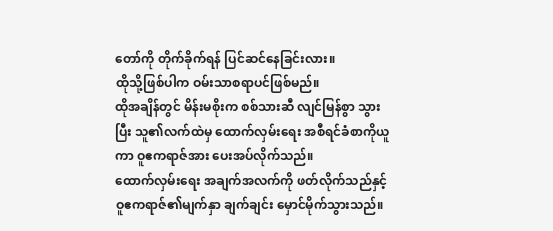တော်ကို တိုက်ခိုက်ရန် ပြင်ဆင်နေခြင်းလား။
ထိုသို့ဖြစ်ပါက ဝမ်းသာစရာပင်ဖြစ်မည်။
ထိုအချိန်တွင် မိန်းမစိုးက စစ်သားဆီ လျင်မြန်စွာ သွားပြီး သူ၏လက်ထဲမှ ထောက်လှမ်းရေး အစီရင်ခံစာကိုယူကာ ဝူဧကရာဇ်အား ပေးအပ်လိုက်သည်။
ထောက်လှမ်းရေး အချက်အလက်ကို ဖတ်လိုက်သည်နှင့် ဝူဧကရာဇ်၏မျက်နှာ ချက်ချင်း မှောင်မိုက်သွားသည်။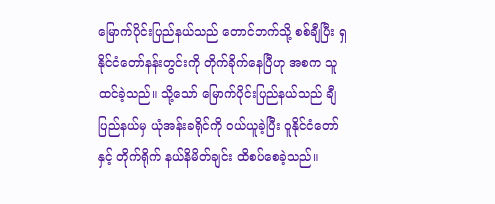မြောက်ပိုင်းပြည်နယ်သည် တောင်ဘက်သို့ စစ်ချီပြီး ရှနိုင်ငံတော်နန်းတွင်းကို တိုက်ခိုက်နေပြီဟု အစက သူထင်ခဲ့သည်။ သို့သော် မြောက်ပိုင်းပြည်နယ်သည် ချီပြည်နယ်မှ ယုံအန်းခရိုင်ကို ဝယ်ယူခဲ့ပြီး ဝူနိုင်ငံတော်နှင့် တိုက်ရိုက် နယ်နိမိတ်ချင်း ထိစပ်စေခဲ့သည်။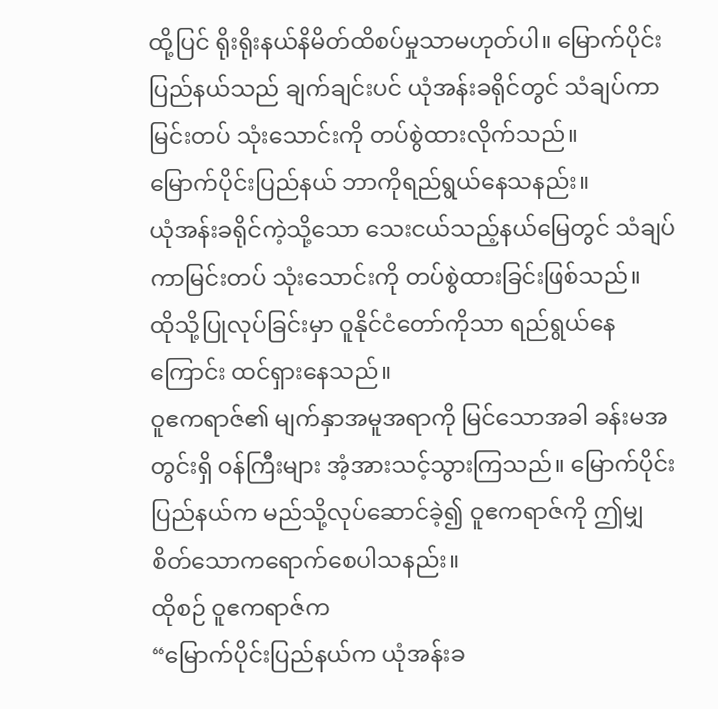ထို့ပြင် ရိုးရိုးနယ်နိမိတ်ထိစပ်မှုသာမဟုတ်ပါ။ မြောက်ပိုင်းပြည်နယ်သည် ချက်ချင်းပင် ယုံအန်းခရိုင်တွင် သံချပ်ကာမြင်းတပ် သုံးသောင်းကို တပ်စွဲထားလိုက်သည်။
မြောက်ပိုင်းပြည်နယ် ဘာကိုရည်ရွယ်နေသနည်း။
ယုံအန်းခရိုင်ကဲ့သို့သော သေးငယ်သည့်နယ်မြေတွင် သံချပ်ကာမြင်းတပ် သုံးသောင်းကို တပ်စွဲထားခြင်းဖြစ်သည်။
ထိုသို့ပြုလုပ်ခြင်းမှာ ဝူနိုင်ငံတော်ကိုသာ ရည်ရွယ်နေကြောင်း ထင်ရှားနေသည်။
ဝူဧကရာဇ်၏ မျက်နှာအမူအရာကို မြင်သောအခါ ခန်းမအတွင်းရှိ ဝန်ကြီးများ အံ့အားသင့်သွားကြသည်။ မြောက်ပိုင်းပြည်နယ်က မည်သို့လုပ်ဆောင်ခဲ့၍ ဝူဧကရာဇ်ကို ဤမျှ စိတ်သောကရောက်စေပါသနည်း။
ထိုစဉ် ဝူဧကရာဇ်က
“မြောက်ပိုင်းပြည်နယ်က ယုံအန်းခ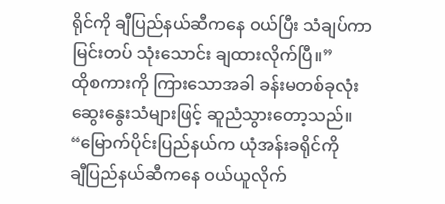ရိုင်ကို ချီပြည်နယ်ဆီကနေ ဝယ်ပြီး သံချပ်ကာ မြင်းတပ် သုံးသောင်း ချထားလိုက်ပြီ။”
ထိုစကားကို ကြားသောအခါ ခန်းမတစ်ခုလုံး ဆွေးနွေးသံများဖြင့် ဆူညံသွားတော့သည်။
“မြောက်ပိုင်းပြည်နယ်က ယုံအန်းခရိုင်ကို
ချီပြည်နယ်ဆီကနေ ဝယ်ယူလိုက်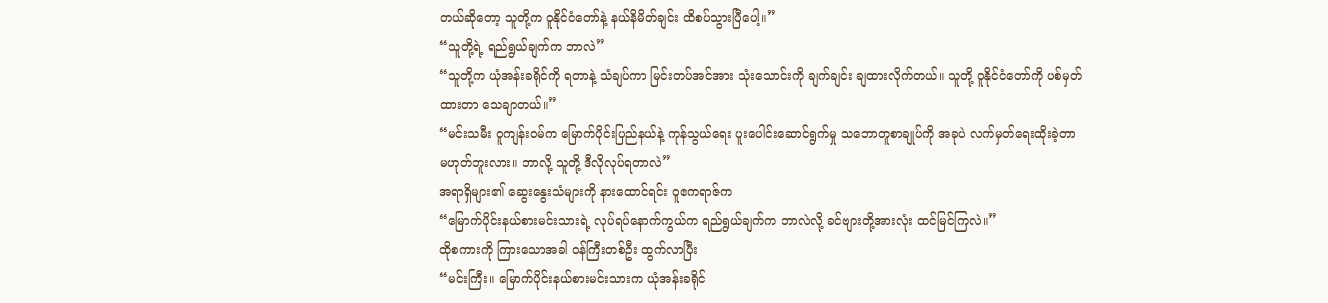တယ်ဆိုတော့ သူတို့က ဝူနိုင်ငံတော်နဲ့ နယ်နိမိတ်ချင်း ထိစပ်သွားပြီပေါ့။”
“သူတို့ရဲ့ ရည်ရွယ်ချက်က ဘာလဲ”
“သူတို့က ယုံအန်းခရိုင်ကို ရတာနဲ့ သံချပ်ကာ မြင်းတပ်အင်အား သုံးသောင်းကို ချက်ချင်း ချထားလိုက်တယ်။ သူတို့ ဝူနိုင်ငံတော်ကို ပစ်မှတ်ထားတာ သေချာတယ်။”
“မင်းသမီး ဝူကျန်းဝမ်က မြောက်ပိုင်းပြည်နယ်နဲ့ ကုန်သွယ်ရေး ပူးပေါင်းဆောင်ရွက်မှု သဘောတူစာချုပ်ကို အခုပဲ လက်မှတ်ရေးထိုးခဲ့တာ မဟုတ်ဘူးလား။ ဘာလို့ သူတို့ ဒီလိုလုပ်ရတာလဲ”
အရာရှိများ၏ ဆွေးနွေးသံများကို နားထောင်ရင်း ဝူဧကရာဇ်က
“မြောက်ပိုင်းနယ်စားမင်းသားရဲ့ လုပ်ရပ်နောက်ကွယ်က ရည်ရွယ်ချက်က ဘာလဲလို့ ခင်ဗျားတို့အားလုံး ထင်မြင်ကြလဲ။”
ထိုစကားကို ကြားသောအခါ ဝန်ကြီးတစ်ဦး ထွက်လာပြီး
“မင်းကြီး။ မြောက်ပိုင်းနယ်စားမင်းသားက ယုံအန်းခရိုင်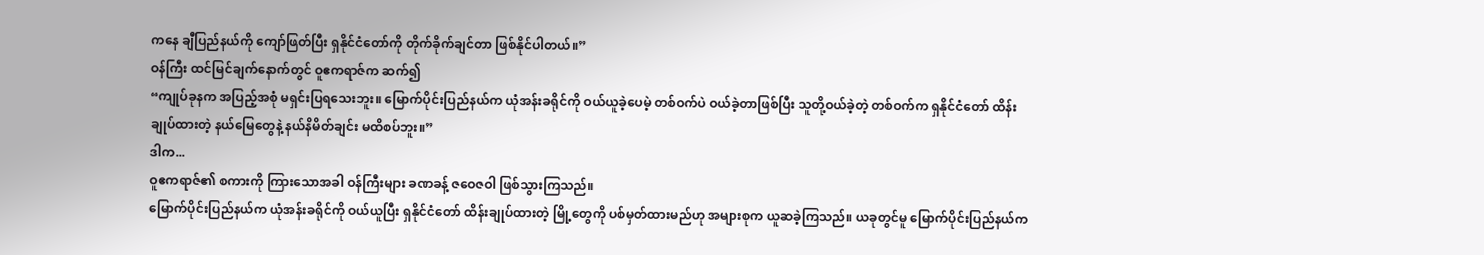ကနေ ချီပြည်နယ်ကို ကျော်ဖြတ်ပြီး ရှနိုင်ငံတော်ကို တိုက်ခိုက်ချင်တာ ဖြစ်နိုင်ပါတယ်။”
ဝန်ကြီး ထင်မြင်ချက်နောက်တွင် ဝူဧကရာဇ်က ဆက်၍
“ကျုပ်ခုနက အပြည့်အစုံ မရှင်းပြရသေးဘူး။ မြောက်ပိုင်းပြည်နယ်က ယုံအန်းခရိုင်ကို ဝယ်ယူခဲ့ပေမဲ့ တစ်ဝက်ပဲ ဝယ်ခဲ့တာဖြစ်ပြီး သူတို့ဝယ်ခဲ့တဲ့ တစ်ဝက်က ရှနိုင်ငံတော် ထိန်းချုပ်ထားတဲ့ နယ်မြေတွေနဲ့ နယ်နိမိတ်ချင်း မထိစပ်ဘူး။”
ဒါက...
ဝူဧကရာဇ်၏ စကားကို ကြားသောအခါ ဝန်ကြီးများ ခဏခန့် ဇဝေဇဝါ ဖြစ်သွားကြသည်။
မြောက်ပိုင်းပြည်နယ်က ယုံအန်းခရိုင်ကို ဝယ်ယူပြီး ရှနိုင်ငံတော် ထိန်းချုပ်ထားတဲ့ မြို့တွေကို ပစ်မှတ်ထားမည်ဟု အများစုက ယူဆခဲ့ကြသည်။ ယခုတွင်မူ မြောက်ပိုင်းပြည်နယ်က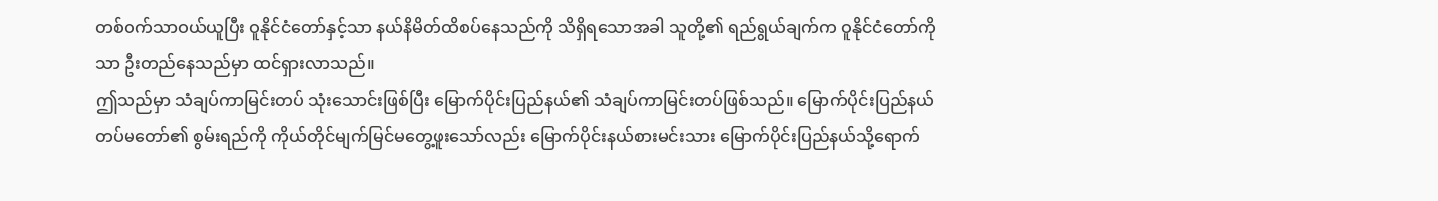တစ်ဝက်သာဝယ်ယူပြီး ဝူနိုင်ငံတော်နှင့်သာ နယ်နိမိတ်ထိစပ်နေသည်ကို သိရှိရသောအခါ သူတို့၏ ရည်ရွယ်ချက်က ဝူနိုင်ငံတော်ကိုသာ ဦးတည်နေသည်မှာ ထင်ရှားလာသည်။
ဤသည်မှာ သံချပ်ကာမြင်းတပ် သုံးသောင်းဖြစ်ပြီး မြောက်ပိုင်းပြည်နယ်၏ သံချပ်ကာမြင်းတပ်ဖြစ်သည်။ မြောက်ပိုင်းပြည်နယ် တပ်မတော်၏ စွမ်းရည်ကို ကိုယ်တိုင်မျက်မြင်မတွေ့ဖူးသော်လည်း မြောက်ပိုင်းနယ်စားမင်းသား မြောက်ပိုင်းပြည်နယ်သို့ရောက်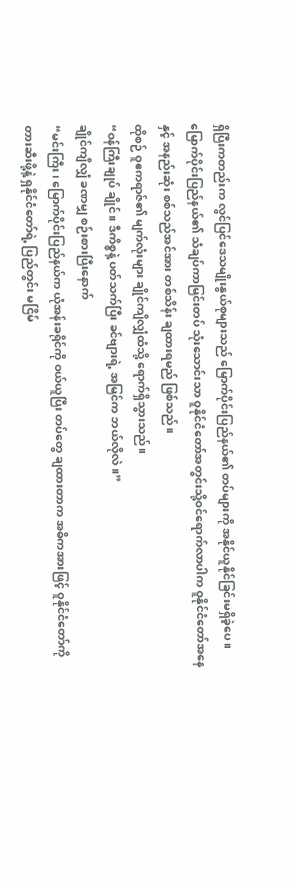ရှိပြီးကတည်းက လွင်ပြင်ဒေသမျိုးနွယ်စုများသည် မြောက်ပိုင်းပြည်နယ်၏ တပ်များကို အနိုင်ယူနိုင်ခြင်းမရှိခဲ့ပေ။
မြောက်ပိုင်းပြည်နယ်၏ သံချပ်ကာမြင်းတပ် သုံးသောင်းသာ ဝူနိုင်ငံတော်အတွင်းသို့ဝင်ရောက်လာပါက ဝူနိုင်ငံတော်အနေနှင့် အနည်းဆုံး စစ်သည်အင်အား တစ်သိန်း ချထားရမည် ဖြစ်သည်။
ထိုစဉ် ဝူဧကရာဇ်၏ မျက်လုံးများ ချိုင်ကျိလျှံထံသို့ ရောက်ရှိသွားသည်။
“ဝန်ကြီးချုပ် ချိုင်။ ဒီကိစ္စနဲ့ ပတ်သက်ပြီး ခင်ဗျားရဲ့ အမြင်က ဘယ်လိုလဲ။”
ချိုင်ကျိလျှံ ခဏမျှ စဉ်းစားပြီးနောက်
“မင်းကြီး၊ မြောက်ပိုင်းပြည်နယ်က ယုံအန်းခရိုင်ကို ဝယ်ယူပြီး တပ်တွေ ချထားတာက အဓိကအားဖြင့် ဝူနိုင်ငံတော်ကို တားဆီးဖို့နဲ့ ရှနိုင်ငံတော်ရဲ့ ပြည်တွင်း မငြိမ်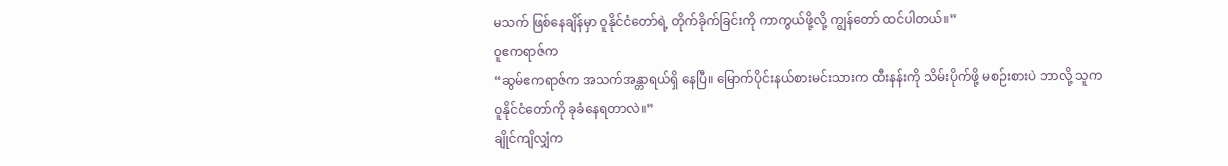မသက် ဖြစ်နေချိန်မှာ ဝူနိုင်ငံတော်ရဲ့ တိုက်ခိုက်ခြင်းကို ကာကွယ်ဖို့လို့ ကျွန်တော် ထင်ပါတယ်။”
ဝူဧကရာဇ်က
“ဆွမ်ဧကရာဇ်က အသက်အန္တာရယ်ရှိ နေပြီ။ မြောက်ပိုင်းနယ်စားမင်းသားက ထီးနန်းကို သိမ်းပိုက်ဖို့ မစဉ်းစားပဲ ဘာလို့ သူက ဝူနိုင်ငံတော်ကို ခုခံနေရတာလဲ။”
ချိုင်ကျိလျှံက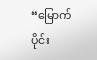“မြောက်ပိုင်း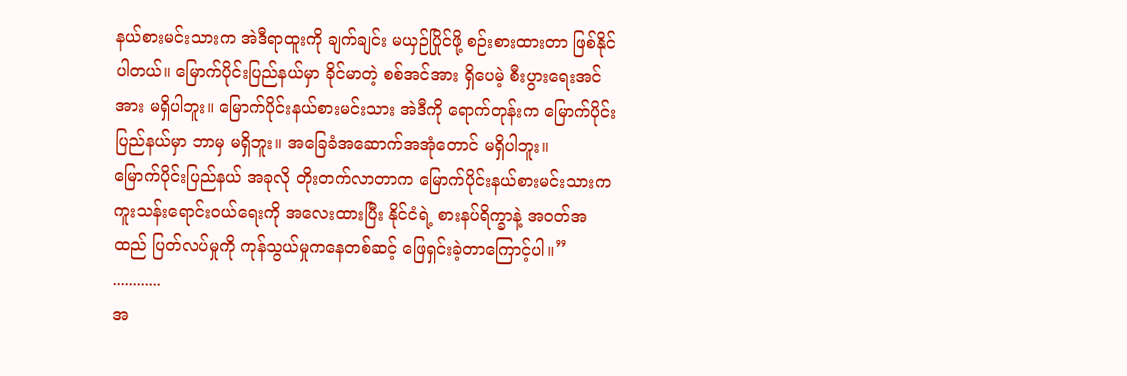နယ်စားမင်းသားက အဲဒီရာထူးကို ချက်ချင်း မယှဉ်ပြိုင်ဖို့ စဉ်းစားထားတာ ဖြစ်နိုင်ပါတယ်။ မြောက်ပိုင်းပြည်နယ်မှာ ခိုင်မာတဲ့ စစ်အင်အား ရှိပေမဲ့ စီးပွားရေးအင်အား မရှိပါဘူး။ မြောက်ပိုင်းနယ်စားမင်းသား အဲဒီကို ရောက်တုန်းက မြောက်ပိုင်းပြည်နယ်မှာ ဘာမှ မရှိဘူး။ အခြေခံအဆောက်အအုံတောင် မရှိပါဘူး။
မြောက်ပိုင်းပြည်နယ် အခုလို တိုးတက်လာတာက မြောက်ပိုင်းနယ်စားမင်းသားက ကူးသန်းရောင်းဝယ်ရေးကို အလေးထားပြီး နိုင်ငံရဲ့ စားနပ်ရိက္ခာနဲ့ အဝတ်အထည် ပြတ်လပ်မှုကို ကုန်သွယ်မှုကနေတစ်ဆင့် ဖြေရှင်းခဲ့တာကြောင့်ပါ။”
............
အ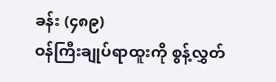ခန်း (၄၈၉)
ဝန်ကြီးချုပ်ရာထူးကို စွန့်လွှတ်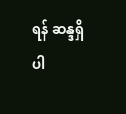ရန် ဆန္ဒရှိပါ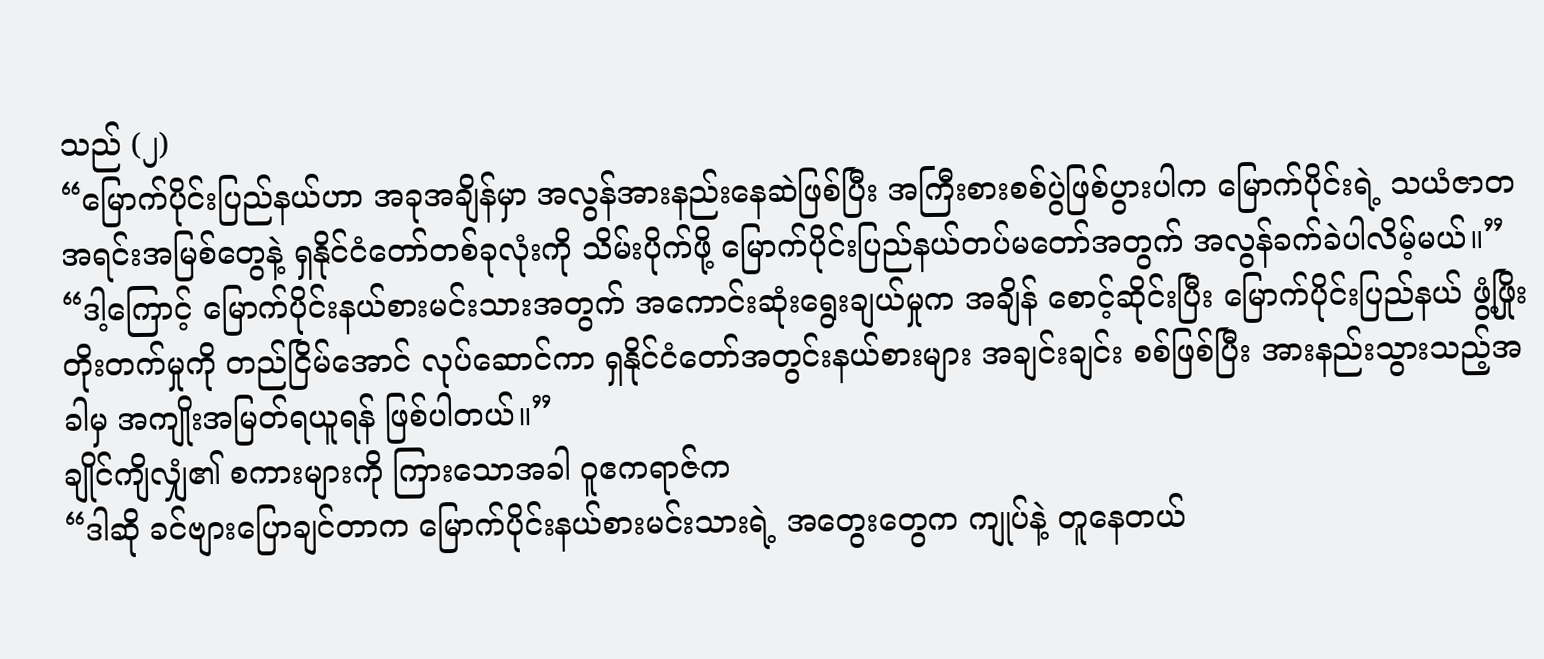သည် (၂)
“မြောက်ပိုင်းပြည်နယ်ဟာ အခုအချိန်မှာ အလွန်အားနည်းနေဆဲဖြစ်ပြီး အကြီးစားစစ်ပွဲဖြစ်ပွားပါက မြောက်ပိုင်းရဲ့ သယံဇာတအရင်းအမြစ်တွေနဲ့ ရှနိုင်ငံတော်တစ်ခုလုံးကို သိမ်းပိုက်ဖို့ မြောက်ပိုင်းပြည်နယ်တပ်မတော်အတွက် အလွန်ခက်ခဲပါလိမ့်မယ်။”
“ဒါ့ကြောင့် မြောက်ပိုင်းနယ်စားမင်းသားအတွက် အကောင်းဆုံးရွေးချယ်မှုက အချိန် စောင့်ဆိုင်းပြီး မြောက်ပိုင်းပြည်နယ် ဖွံ့ဖြိုးတိုးတက်မှုကို တည်ငြိမ်အောင် လုပ်ဆောင်ကာ ရှနိုင်ငံတော်အတွင်းနယ်စားများ အချင်းချင်း စစ်ဖြစ်ပြီး အားနည်းသွားသည့်အခါမှ အကျိုးအမြတ်ရယူရန် ဖြစ်ပါတယ်။”
ချိုင်ကျိလျှံ၏ စကားများကို ကြားသောအခါ ဝူဧကရာဇ်က
“ဒါဆို ခင်ဗျားပြောချင်တာက မြောက်ပိုင်းနယ်စားမင်းသားရဲ့ အတွေးတွေက ကျုပ်နဲ့ တူနေတယ်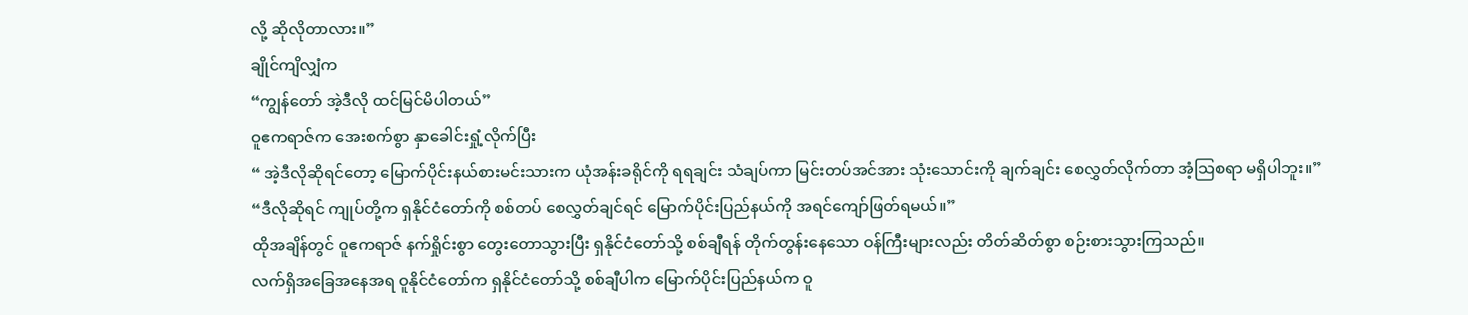လို့ ဆိုလိုတာလား။”
ချိုင်ကျိလျှံက
“ကျွန်တော် အဲ့ဒီလို ထင်မြင်မိပါတယ်”
ဝူဧကရာဇ်က အေးစက်စွာ နှာခေါင်းရှုံ့လိုက်ပြီး
“ အဲ့ဒီလိုဆိုရင်တော့ မြောက်ပိုင်းနယ်စားမင်းသားက ယုံအန်းခရိုင်ကို ရရချင်း သံချပ်ကာ မြင်းတပ်အင်အား သုံးသောင်းကို ချက်ချင်း စေလွှတ်လိုက်တာ အံ့သြစရာ မရှိပါဘူး။”
“ဒီလိုဆိုရင် ကျုပ်တို့က ရှနိုင်ငံတော်ကို စစ်တပ် စေလွှတ်ချင်ရင် မြောက်ပိုင်းပြည်နယ်ကို အရင်ကျော်ဖြတ်ရမယ်။”
ထိုအချိန်တွင် ဝူဧကရာဇ် နက်ရှိုင်းစွာ တွေးတောသွားပြီး ရှနိုင်ငံတော်သို့ စစ်ချီရန် တိုက်တွန်းနေသော ဝန်ကြီးများလည်း တိတ်ဆိတ်စွာ စဉ်းစားသွားကြသည်။
လက်ရှိအခြေအနေအရ ဝူနိုင်ငံတော်က ရှနိုင်ငံတော်သို့ စစ်ချီပါက မြောက်ပိုင်းပြည်နယ်က ဝူ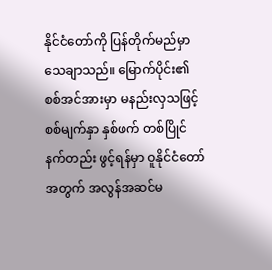နိုင်ငံတော်ကို ပြန်တိုက်မည်မှာ သေချာသည်။ မြောက်ပိုင်း၏ စစ်အင်အားမှာ မနည်းလှသဖြင့် စစ်မျက်နှာ နှစ်ဖက် တစ်ပြိုင်နက်တည်း ဖွင့်ရန်မှာ ဝူနိုင်ငံတော်အတွက် အလွန်အဆင်မ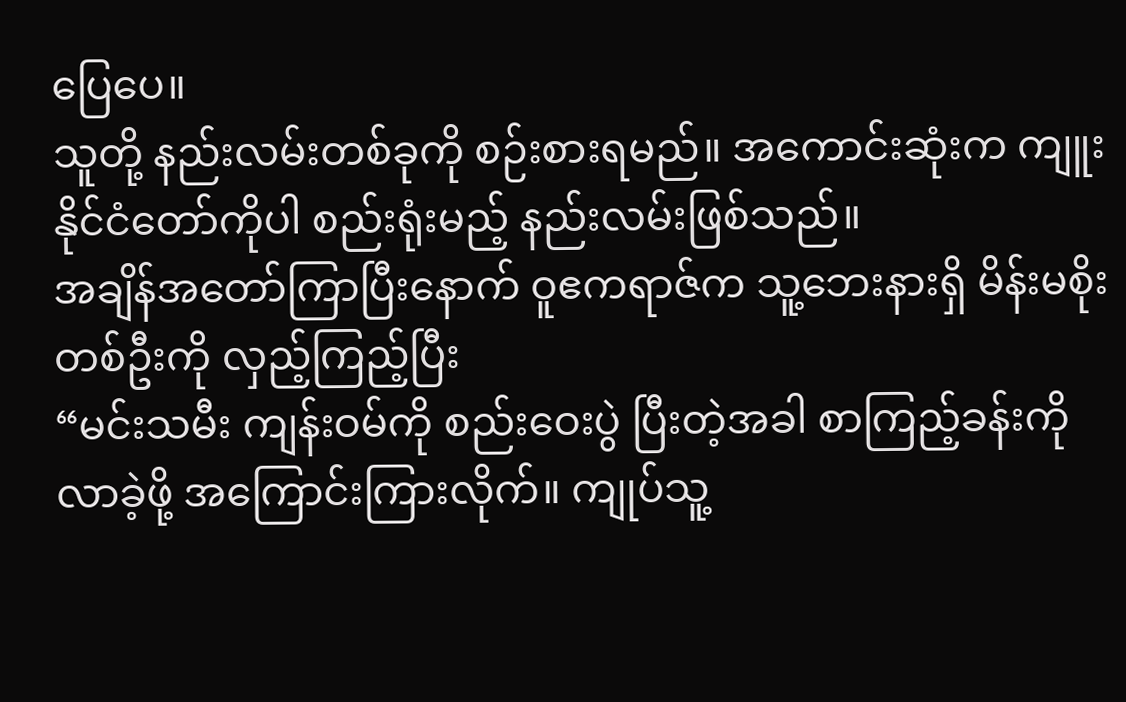ပြေပေ။
သူတို့ နည်းလမ်းတစ်ခုကို စဉ်းစားရမည်။ အကောင်းဆုံးက ကျူးနိုင်ငံတော်ကိုပါ စည်းရုံးမည့် နည်းလမ်းဖြစ်သည်။
အချိန်အတော်ကြာပြီးနောက် ဝူဧကရာဇ်က သူ့ဘေးနားရှိ မိန်းမစိုးတစ်ဦးကို လှည့်ကြည့်ပြီး
“မင်းသမီး ကျန်းဝမ်ကို စည်းဝေးပွဲ ပြီးတဲ့အခါ စာကြည့်ခန်းကို လာခဲ့ဖို့ အကြောင်းကြားလိုက်။ ကျုပ်သူ့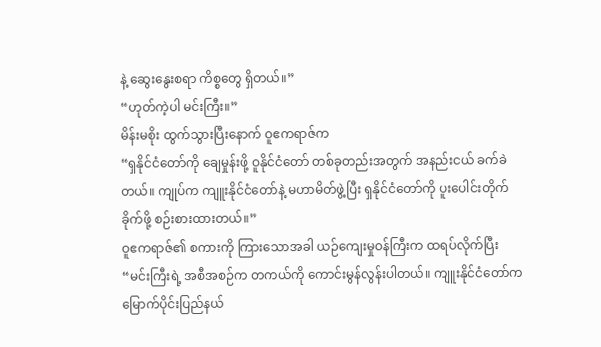နဲ့ ဆွေးနွေးစရာ ကိစ္စတွေ ရှိတယ်။”
“ဟုတ်ကဲ့ပါ မင်းကြီး။”
မိန်းမစိုး ထွက်သွားပြီးနောက် ဝူဧကရာဇ်က
“ရှနိုင်ငံတော်ကို ချေမှုန်းဖို့ ဝူနိုင်ငံတော် တစ်ခုတည်းအတွက် အနည်းငယ် ခက်ခဲတယ်။ ကျုပ်က ကျူးနိုင်ငံတော်နဲ့ မဟာမိတ်ဖွဲ့ပြီး ရှနိုင်ငံတော်ကို ပူးပေါင်းတိုက်ခိုက်ဖို့ စဉ်းစားထားတယ်။”
ဝူဧကရာဇ်၏ စကားကို ကြားသောအခါ ယဉ်ကျေးမှုဝန်ကြီးက ထရပ်လိုက်ပြီး
“မင်းကြီးရဲ့ အစီအစဉ်က တကယ်ကို ကောင်းမွန်လွန်းပါတယ်။ ကျူးနိုင်ငံတော်က မြောက်ပိုင်းပြည်နယ်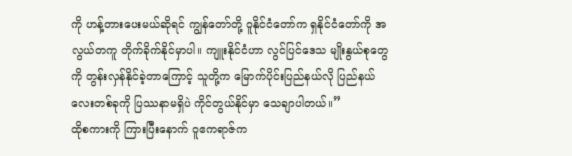ကို ဟန့်တားပေးမယ်ဆိုရင် ကျွန်တော်တို့ ဝူနိုင်ငံတော်က ရှနိုင်ငံတော်ကို အလွယ်တကူ တိုက်ခိုက်နိုင်မှာပါ။ ကျူးနိုင်ငံဟာ လွင်ပြင်ဒေသ မျိုးနွယ်စုတွေကို တွန်းလှန်နိုင်ခဲ့တာကြောင့် သူတို့က မြောက်ပိုင်းပြည်နယ်လို ပြည်နယ်လေးတစ်ခုကို ပြဿနာမရှိပဲ ကိုင်တွယ်နိုင်မှာ သေချာပါတယ်။”
ထိုစကားကို ကြားပြီးနောက် ဝူဧကရာဇ်က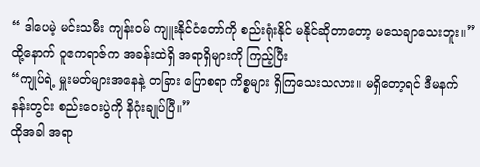“ ဒါပေမဲ့ မင်းသမီး ကျန်းဝမ် ကျူးနိုင်ငံတော်ကို စည်းရုံးနိုင် မနိုင်ဆိုတာတော့ မသေချာသေးဘူး။”
ထို့နောက် ဝူဧကရာဇ်က အခန်းထဲရှိ အရာရှိများကို ကြည့်ပြီး
“ကျုပ်ရဲ့ မှူးမတ်များအနေနဲ့ တခြား ပြောစရာ ကိစ္စများ ရှိကြသေးသလား။ မရှိတော့ရင် ဒီမနက် နန်းတွင်း စည်းဝေးပွဲကို နိဂုံးချုပ်ပြီ။”
ထိုအခါ အရာ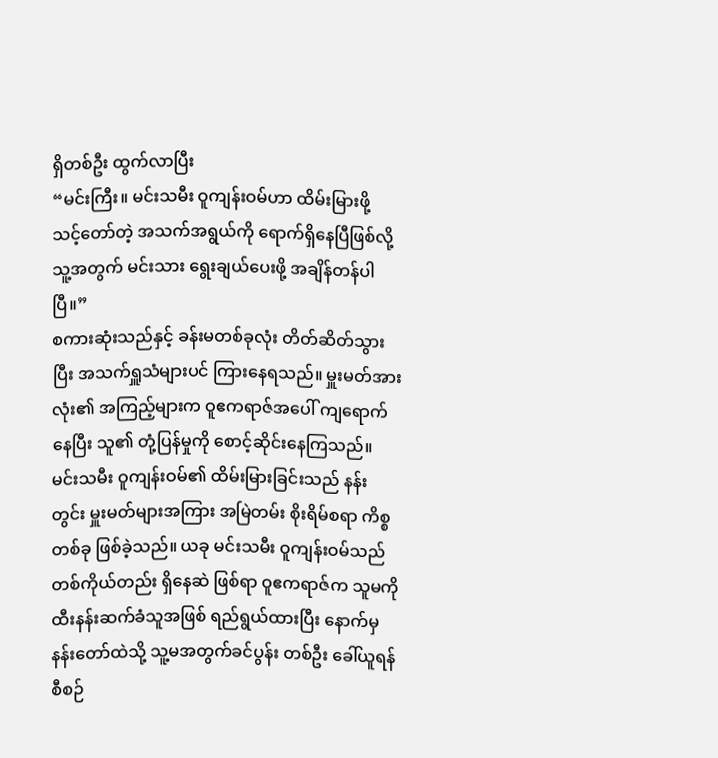ရှိတစ်ဦး ထွက်လာပြီး
“မင်းကြီး။ မင်းသမီး ဝူကျန်းဝမ်ဟာ ထိမ်းမြားဖို့ သင့်တော်တဲ့ အသက်အရွယ်ကို ရောက်ရှိနေပြီဖြစ်လို့ သူ့အတွက် မင်းသား ရွေးချယ်ပေးဖို့ အချိန်တန်ပါပြီ။”
စကားဆုံးသည်နှင့် ခန်းမတစ်ခုလုံး တိတ်ဆိတ်သွားပြီး အသက်ရှူသံများပင် ကြားနေရသည်။ မှူးမတ်အားလုံး၏ အကြည့်များက ဝူဧကရာဇ်အပေါ် ကျရောက်နေပြီး သူ၏ တုံ့ပြန်မှုကို စောင့်ဆိုင်းနေကြသည်။
မင်းသမီး ဝူကျန်းဝမ်၏ ထိမ်းမြားခြင်းသည် နန်းတွင်း မှူးမတ်များအကြား အမြဲတမ်း စိုးရိမ်စရာ ကိစ္စတစ်ခု ဖြစ်ခဲ့သည်။ ယခု မင်းသမီး ဝူကျန်းဝမ်သည် တစ်ကိုယ်တည်း ရှိနေဆဲ ဖြစ်ရာ ဝူဧကရာဇ်က သူမကို ထီးနန်းဆက်ခံသူအဖြစ် ရည်ရွယ်ထားပြီး နောက်မှ နန်းတော်ထဲသို့ သူ့မအတွက်ခင်ပွန်း တစ်ဦး ခေါ်ယူရန် စီစဉ်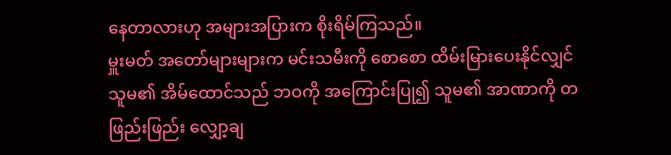နေတာလားဟု အများအပြားက စိုးရိမ်ကြသည်။
မှူးမတ် အတော်များများက မင်းသမီးကို စောစော ထိမ်းမြားပေးနိုင်လျှင် သူမ၏ အိမ်ထောင်သည် ဘဝကို အကြောင်းပြု၍ သူမ၏ အာဏာကို တဖြည်းဖြည်း လျှော့ချ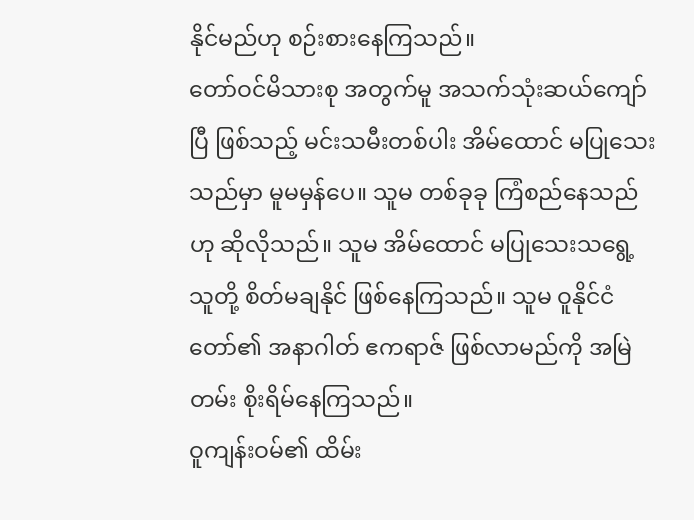နိုင်မည်ဟု စဉ်းစားနေကြသည်။
တော်ဝင်မိသားစု အတွက်မူ အသက်သုံးဆယ်ကျော်ပြီ ဖြစ်သည့် မင်းသမီးတစ်ပါး အိမ်ထောင် မပြုသေးသည်မှာ မူမမှန်ပေ။ သူမ တစ်ခုခု ကြံစည်နေသည်ဟု ဆိုလိုသည်။ သူမ အိမ်ထောင် မပြုသေးသရွေ့ သူတို့ စိတ်မချနိုင် ဖြစ်နေကြသည်။ သူမ ဝူနိုင်ငံတော်၏ အနာဂါတ် ဧကရာဇ် ဖြစ်လာမည်ကို အမြဲတမ်း စိုးရိမ်နေကြသည်။
ဝူကျန်းဝမ်၏ ထိမ်း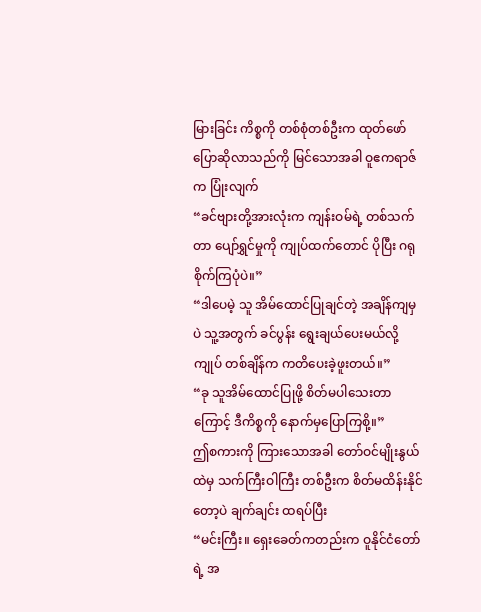မြားခြင်း ကိစ္စကို တစ်စုံတစ်ဦးက ထုတ်ဖော် ပြောဆိုလာသည်ကို မြင်သောအခါ ဝူဧကရာဇ်က ပြုံးလျက်
“ခင်ဗျားတို့အားလုံးက ကျန်းဝမ်ရဲ့ တစ်သက်တာ ပျော်ရွှင်မှုကို ကျုပ်ထက်တောင် ပိုပြီး ဂရုစိုက်ကြပုံပဲ။”
“ဒါပေမဲ့ သူ အိမ်ထောင်ပြုချင်တဲ့ အချိန်ကျမှပဲ သူ့အတွက် ခင်ပွန်း ရွေးချယ်ပေးမယ်လို့ ကျုပ် တစ်ချိန်က ကတိပေးခဲ့ဖူးတယ်။”
“ခု သူအိမ်ထောင်ပြုဖို့ စိတ်မပါသေးတာကြောင့် ဒီကိစ္စကို နောက်မှပြောကြစို့။”
ဤစကားကို ကြားသောအခါ တော်ဝင်မျိုးနွယ်ထဲမှ သက်ကြီးဝါကြီး တစ်ဦးက စိတ်မထိန်းနိုင်တော့ပဲ ချက်ချင်း ထရပ်ပြီး
“မင်းကြီး။ ရှေးခေတ်ကတည်းက ဝူနိုင်ငံတော်ရဲ့ အ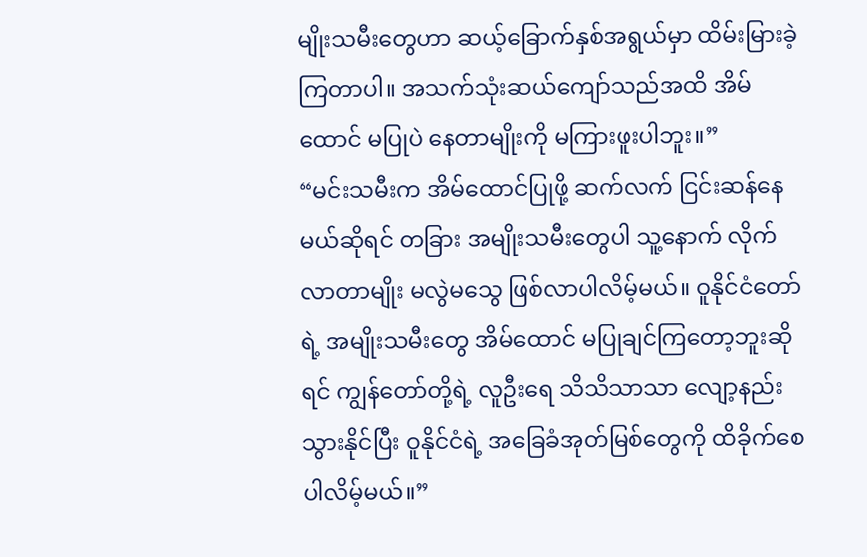မျိုးသမီးတွေဟာ ဆယ့်ခြောက်နှစ်အရွယ်မှာ ထိမ်းမြားခဲ့ကြတာပါ။ အသက်သုံးဆယ်ကျော်သည်အထိ အိမ်ထောင် မပြုပဲ နေတာမျိုးကို မကြားဖူးပါဘူး။”
“မင်းသမီးက အိမ်ထောင်ပြုဖို့ ဆက်လက် ငြင်းဆန်နေမယ်ဆိုရင် တခြား အမျိုးသမီးတွေပါ သူ့နောက် လိုက်လာတာမျိုး မလွဲမသွေ ဖြစ်လာပါလိမ့်မယ်။ ဝူနိုင်ငံတော်ရဲ့ အမျိုးသမီးတွေ အိမ်ထောင် မပြုချင်ကြတော့ဘူးဆိုရင် ကျွန်တော်တို့ရဲ့ လူဦးရေ သိသိသာသာ လျော့နည်းသွားနိုင်ပြီး ဝူနိုင်ငံရဲ့ အခြေခံအုတ်မြစ်တွေကို ထိခိုက်စေပါလိမ့်မယ်။”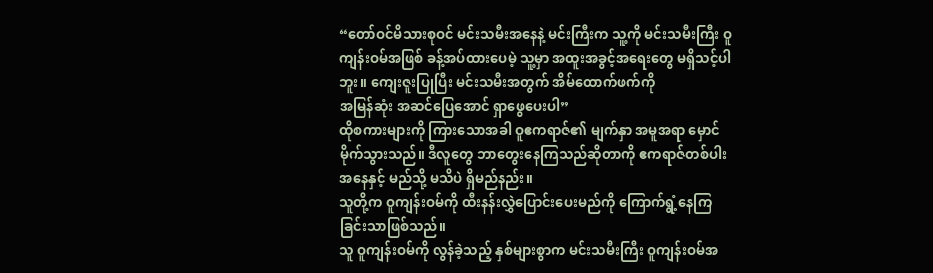“တော်ဝင်မိသားစုဝင် မင်းသမီးအနေနဲ့ မင်းကြီးက သူ့ကို မင်းသမီးကြီး ဝူကျန်းဝမ်အဖြစ် ခန့်အပ်ထားပေမဲ့ သူ့မှာ အထူးအခွင့်အရေးတွေ မရှိသင့်ပါဘူး။ ကျေးဇူးပြုပြီး မင်းသမီးအတွက် အိမ်ထောက်ဖက်ကို
အမြန်ဆုံး အဆင်ပြေအောင် ရှာဖွေပေးပါ”
ထိုစကားများကို ကြားသောအခါ ဝူဧကရာဇ်၏ မျက်နှာ အမူအရာ မှောင်မိုက်သွားသည်။ ဒီလူတွေ ဘာတွေးနေကြသည်ဆိုတာကို ဧကရာဇ်တစ်ပါးအနေနှင့် မည်သို့ မသိပဲ ရှိမည်နည်း။
သူတို့က ဝူကျန်းဝမ်ကို ထီးနန်းလွှဲပြောင်းပေးမည်ကို ကြောက်ရွံ့နေကြခြင်းသာဖြစ်သည်။
သူ ဝူကျန်းဝမ်ကို လွန်ခဲ့သည့် နှစ်များစွာက မင်းသမီးကြီး ဝူကျန်းဝမ်အ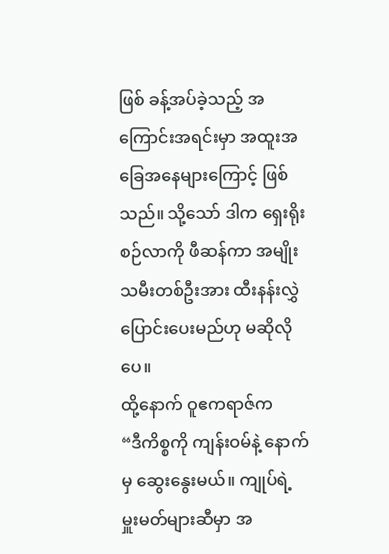ဖြစ် ခန့်အပ်ခဲ့သည့် အကြောင်းအရင်းမှာ အထူးအခြေအနေများကြောင့် ဖြစ်သည်။ သို့သော် ဒါက ရှေးရိုးစဉ်လာကို ဖီဆန်ကာ အမျိုးသမီးတစ်ဦးအား ထီးနန်းလွှဲပြောင်းပေးမည်ဟု မဆိုလိုပေ။
ထို့နောက် ဝူဧကရာဇ်က
“ဒီကိစ္စကို ကျန်းဝမ်နဲ့ နောက်မှ ဆွေးနွေးမယ်။ ကျုပ်ရဲ့ မှူးမတ်များဆီမှာ အ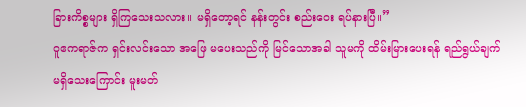ခြားကိစ္စများ ရှိကြသေးသလား။ မရှိတော့ရင် နန်းတွင်း စည်းဝေး ရပ်နားပြီ။”
ဝူဧကရာဇ်က ရှင်းလင်းသော အဖြေ မပေးသည်ကို မြင်သောအခါ သူမကို ထိမ်းမြားပေးရန် ရည်ရွယ်ချက် မရှိသေးကြောင်း မူးမတ်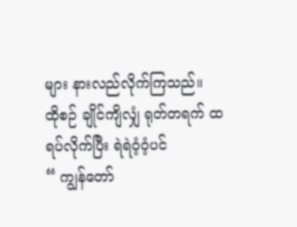များ နားလည်လိုက်ကြသည်။
ထိုစဉ် ချိုင်ကျိလျှံ ရုတ်တရက် ထရပ်လိုက်ပြီး ရဲရဲဝံ့ဝံ့ပင်
“ ကျွန်တော်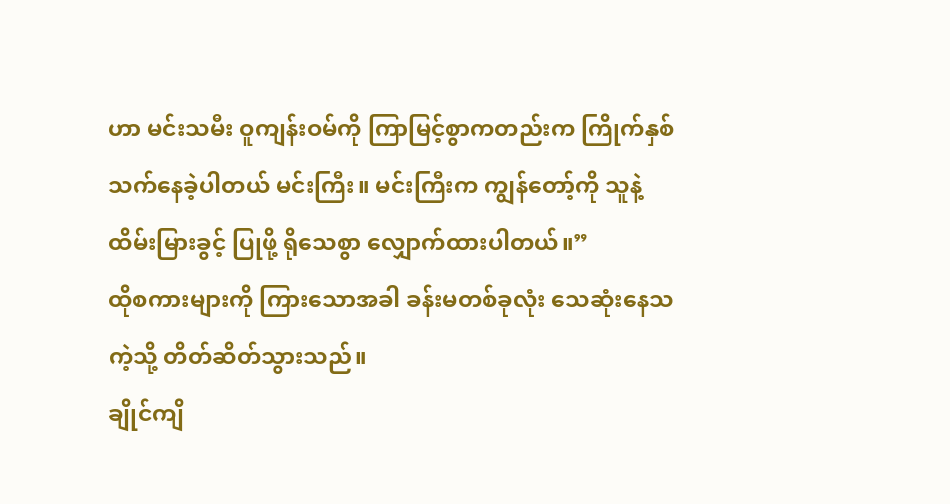ဟာ မင်းသမီး ဝူကျန်းဝမ်ကို ကြာမြင့်စွာကတည်းက ကြိုက်နှစ်သက်နေခဲ့ပါတယ် မင်းကြီး။ မင်းကြီးက ကျွန်တော့်ကို သူနဲ့ ထိမ်းမြားခွင့် ပြုဖို့ ရိုသေစွာ လျှောက်ထားပါတယ်။”
ထိုစကားများကို ကြားသောအခါ ခန်းမတစ်ခုလုံး သေဆုံးနေသကဲ့သို့ တိတ်ဆိတ်သွားသည်။
ချိုင်ကျိ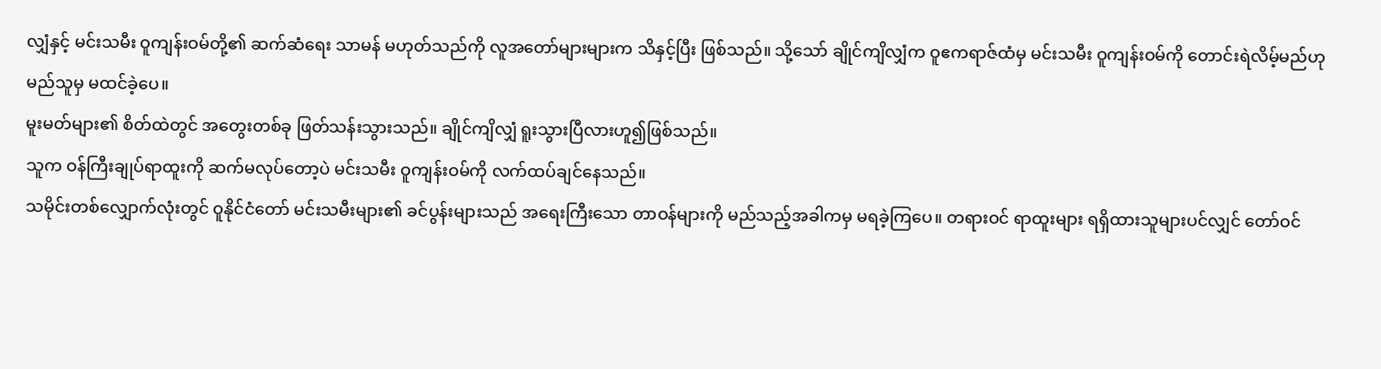လျှံနှင့် မင်းသမီး ဝူကျန်းဝမ်တို့၏ ဆက်ဆံရေး သာမန် မဟုတ်သည်ကို လူအတော်များများက သိနှင့်ပြီး ဖြစ်သည်။ သို့သော် ချိုင်ကျိလျှံက ဝူဧကရာဇ်ထံမှ မင်းသမီး ဝူကျန်းဝမ်ကို တောင်းရဲလိမ့်မည်ဟု မည်သူမှ မထင်ခဲ့ပေ။
မူးမတ်များ၏ စိတ်ထဲတွင် အတွေးတစ်ခု ဖြတ်သန်းသွားသည်။ ချိုင်ကျိလျှံ ရူးသွားပြီလားဟူ၍ဖြစ်သည်။
သူက ဝန်ကြီးချုပ်ရာထူးကို ဆက်မလုပ်တော့ပဲ မင်းသမီး ဝူကျန်းဝမ်ကို လက်ထပ်ချင်နေသည်။
သမိုင်းတစ်လျှောက်လုံးတွင် ဝူနိုင်ငံတော် မင်းသမီးများ၏ ခင်ပွန်းများသည် အရေးကြီးသော တာဝန်များကို မည်သည့်အခါကမှ မရခဲ့ကြပေ။ တရားဝင် ရာထူးများ ရရှိထားသူများပင်လျှင် တော်ဝင်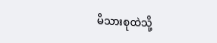မိသားစုထဲသို့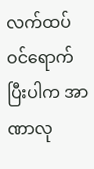လက်ထပ်ဝင်ရောက်ပြီးပါက အာဏာလု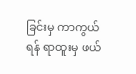ခြင်းမှ ကာကွယ်ရန် ရာထူးမှ ဖယ်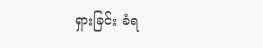ရှားခြင်း ခံရ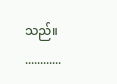သည်။
............